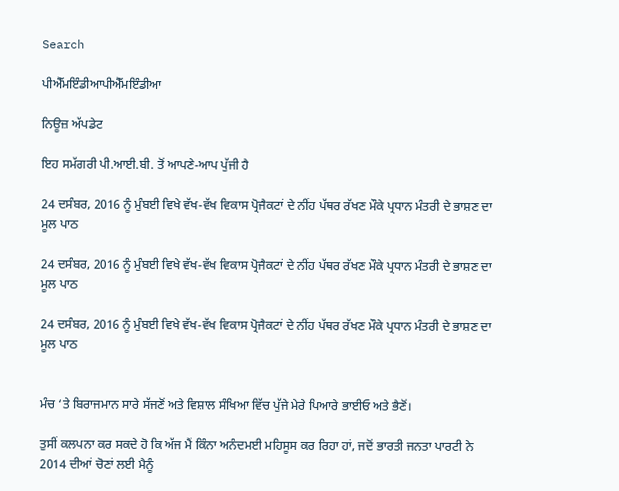Search

ਪੀਐੱਮਇੰਡੀਆਪੀਐੱਮਇੰਡੀਆ

ਨਿਊਜ਼ ਅੱਪਡੇਟ

ਇਹ ਸਮੱਗਰੀ ਪੀ.ਆਈ.ਬੀ. ਤੋਂ ਆਪਣੇ-ਆਪ ਪੁੱਜੀ ਹੈ

24 ਦਸੰਬਰ, 2016 ਨੂੰ ਮੁੰਬਈ ਵਿਖੇ ਵੱਖ-ਵੱਖ ਵਿਕਾਸ ਪ੍ਰੋਜੈਕਟਾਂ ਦੇ ਨੀਂਹ ਪੱਥਰ ਰੱਖਣ ਮੌਕੇ ਪ੍ਰਧਾਨ ਮੰਤਰੀ ਦੇ ਭਾਸ਼ਣ ਦਾ ਮੂਲ ਪਾਠ

24 ਦਸੰਬਰ, 2016 ਨੂੰ ਮੁੰਬਈ ਵਿਖੇ ਵੱਖ-ਵੱਖ ਵਿਕਾਸ ਪ੍ਰੋਜੈਕਟਾਂ ਦੇ ਨੀਂਹ ਪੱਥਰ ਰੱਖਣ ਮੌਕੇ ਪ੍ਰਧਾਨ ਮੰਤਰੀ ਦੇ ਭਾਸ਼ਣ ਦਾ ਮੂਲ ਪਾਠ

24 ਦਸੰਬਰ, 2016 ਨੂੰ ਮੁੰਬਈ ਵਿਖੇ ਵੱਖ-ਵੱਖ ਵਿਕਾਸ ਪ੍ਰੋਜੈਕਟਾਂ ਦੇ ਨੀਂਹ ਪੱਥਰ ਰੱਖਣ ਮੌਕੇ ਪ੍ਰਧਾਨ ਮੰਤਰੀ ਦੇ ਭਾਸ਼ਣ ਦਾ ਮੂਲ ਪਾਠ


ਮੰਚ ‘ਤੇ ਬਿਰਾਜਮਾਨ ਸਾਰੇ ਸੱਜਣੋਂ ਅਤੇ ਵਿਸ਼ਾਲ ਸੰਖਿਆ ਵਿੱਚ ਪੁੱਜੇ ਮੇਰੇ ਪਿਆਰੇ ਭਾਈਓ ਅਤੇ ਭੈਣੋਂ।

ਤੁਸੀਂ ਕਲਪਨਾ ਕਰ ਸਕਦੇ ਹੋ ਕਿ ਅੱਜ ਮੈਂ ਕਿੰਨਾ ਅਨੰਦਮਈ ਮਹਿਸੂਸ ਕਰ ਰਿਹਾ ਹਾਂ, ਜਦੋਂ ਭਾਰਤੀ ਜਨਤਾ ਪਾਰਟੀ ਨੇ 2014 ਦੀਆਂ ਚੋਣਾਂ ਲਈ ਮੈਨੂੰ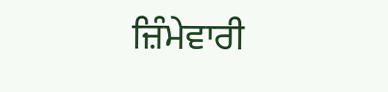ਜ਼ਿੰਮੇਵਾਰੀ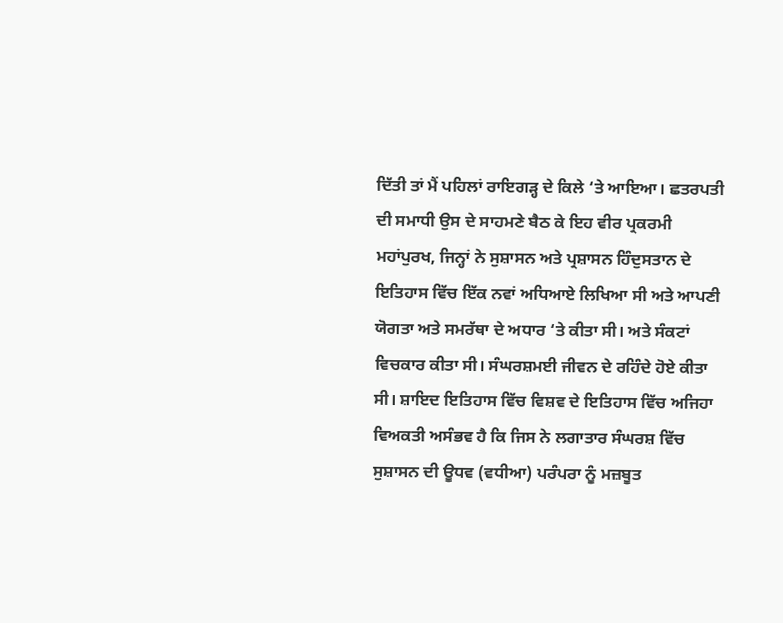ਦਿੱਤੀ ਤਾਂ ਮੈਂ ਪਹਿਲਾਂ ਰਾਇਗੜ੍ਹ ਦੇ ਕਿਲੇ ‘ਤੇ ਆਇਆ। ਛਤਰਪਤੀ ਦੀ ਸਮਾਧੀ ਉਸ ਦੇ ਸਾਹਮਣੇ ਬੈਠ ਕੇ ਇਹ ਵੀਰ ਪ੍ਰਕਰਮੀ ਮਹਾਂਪੁਰਖ, ਜਿਨ੍ਹਾਂ ਨੇ ਸੁਸ਼ਾਸਨ ਅਤੇ ਪ੍ਰਸ਼ਾਸਨ ਹਿੰਦੁਸਤਾਨ ਦੇ ਇਤਿਹਾਸ ਵਿੱਚ ਇੱਕ ਨਵਾਂ ਅਧਿਆਏ ਲਿਖਿਆ ਸੀ ਅਤੇ ਆਪਣੀ ਯੋਗਤਾ ਅਤੇ ਸਮਰੱਥਾ ਦੇ ਅਧਾਰ ‘ਤੇ ਕੀਤਾ ਸੀ। ਅਤੇ ਸੰਕਟਾਂ ਵਿਚਕਾਰ ਕੀਤਾ ਸੀ। ਸੰਘਰਸ਼ਮਈ ਜੀਵਨ ਦੇ ਰਹਿੰਦੇ ਹੋਏ ਕੀਤਾ ਸੀ। ਸ਼ਾਇਦ ਇਤਿਹਾਸ ਵਿੱਚ ਵਿਸ਼ਵ ਦੇ ਇਤਿਹਾਸ ਵਿੱਚ ਅਜਿਹਾ ਵਿਅਕਤੀ ਅਸੰਭਵ ਹੈ ਕਿ ਜਿਸ ਨੇ ਲਗਾਤਾਰ ਸੰਘਰਸ਼ ਵਿੱਚ ਸੁਸ਼ਾਸਨ ਦੀ ਊਧਵ (ਵਧੀਆ) ਪਰੰਪਰਾ ਨੂੰ ਮਜ਼ਬੂਤ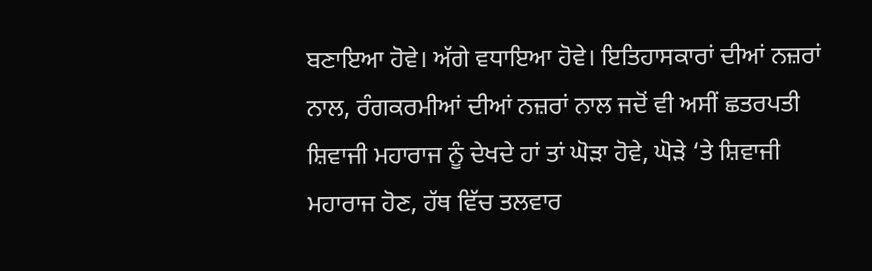ਬਣਾਇਆ ਹੋਵੇ। ਅੱਗੇ ਵਧਾਇਆ ਹੋਵੇ। ਇਤਿਹਾਸਕਾਰਾਂ ਦੀਆਂ ਨਜ਼ਰਾਂ ਨਾਲ, ਰੰਗਕਰਮੀਆਂ ਦੀਆਂ ਨਜ਼ਰਾਂ ਨਾਲ ਜਦੋਂ ਵੀ ਅਸੀਂ ਛਤਰਪਤੀ ਸ਼ਿਵਾਜੀ ਮਹਾਰਾਜ ਨੂੰ ਦੇਖਦੇ ਹਾਂ ਤਾਂ ਘੋੜਾ ਹੋਵੇ, ਘੋੜੇ ‘ਤੇ ਸ਼ਿਵਾਜੀ ਮਹਾਰਾਜ ਹੋਣ, ਹੱਥ ਵਿੱਚ ਤਲਵਾਰ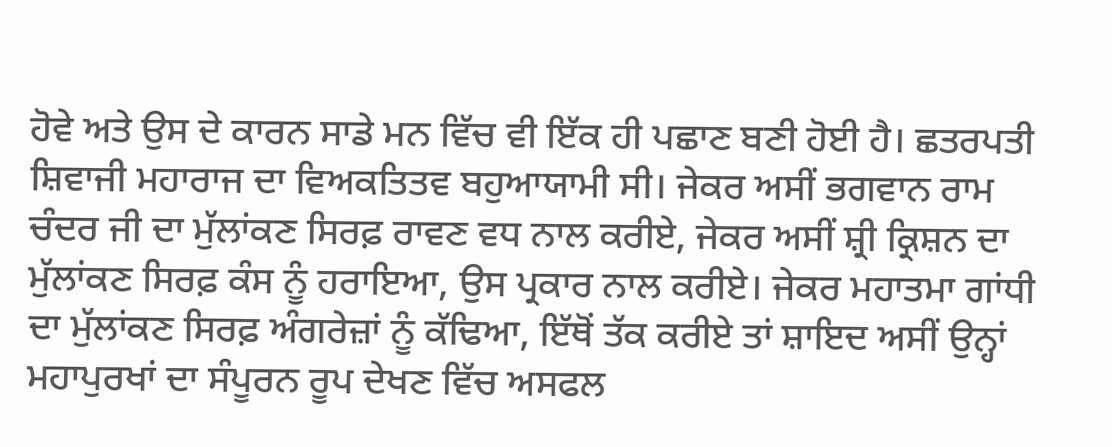ਹੋਵੇ ਅਤੇ ਉਸ ਦੇ ਕਾਰਨ ਸਾਡੇ ਮਨ ਵਿੱਚ ਵੀ ਇੱਕ ਹੀ ਪਛਾਣ ਬਣੀ ਹੋਈ ਹੈ। ਛਤਰਪਤੀ ਸ਼ਿਵਾਜੀ ਮਹਾਰਾਜ ਦਾ ਵਿਅਕਤਿਤਵ ਬਹੁਆਯਾਮੀ ਸੀ। ਜੇਕਰ ਅਸੀਂ ਭਗਵਾਨ ਰਾਮ ਚੰਦਰ ਜੀ ਦਾ ਮੁੱਲਾਂਕਣ ਸਿਰਫ਼ ਰਾਵਣ ਵਧ ਨਾਲ ਕਰੀਏ, ਜੇਕਰ ਅਸੀਂ ਸ਼੍ਰੀ ਕ੍ਰਿਸ਼ਨ ਦਾ ਮੁੱਲਾਂਕਣ ਸਿਰਫ਼ ਕੰਸ ਨੂੰ ਹਰਾਇਆ, ਉਸ ਪ੍ਰਕਾਰ ਨਾਲ ਕਰੀਏ। ਜੇਕਰ ਮਹਾਤਮਾ ਗਾਂਧੀ ਦਾ ਮੁੱਲਾਂਕਣ ਸਿਰਫ਼ ਅੰਗਰੇਜ਼ਾਂ ਨੂੰ ਕੱਢਿਆ, ਇੱਥੋਂ ਤੱਕ ਕਰੀਏ ਤਾਂ ਸ਼ਾਇਦ ਅਸੀਂ ਉਨ੍ਹਾਂ ਮਹਾਪੁਰਖਾਂ ਦਾ ਸੰਪੂਰਨ ਰੂਪ ਦੇਖਣ ਵਿੱਚ ਅਸਫਲ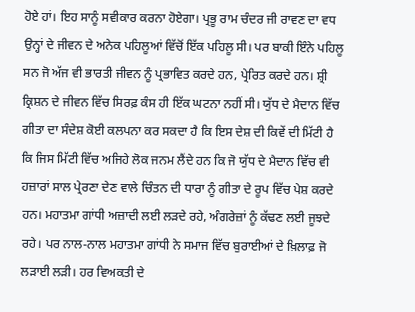ਹੋਏ ਹਾਂ। ਇਹ ਸਾਨੂੰ ਸਵੀਕਾਰ ਕਰਨਾ ਹੋਏਗਾ। ਪ੍ਰਭੂ ਰਾਮ ਚੰਦਰ ਜੀ ਰਾਵਣ ਦਾ ਵਧ ਉਨ੍ਹਾਂ ਦੇ ਜੀਵਨ ਦੇ ਅਨੇਕ ਪਹਿਲੂਆਂ ਵਿੱਚੋਂ ਇੱਕ ਪਹਿਲੂ ਸੀ। ਪਰ ਬਾਕੀ ਇੰਨੇ ਪਹਿਲੂ ਸਨ ਜੋ ਅੱਜ ਵੀ ਭਾਰਤੀ ਜੀਵਨ ਨੂੰ ਪ੍ਰਭਾਵਿਤ ਕਰਦੇ ਹਨ, ਪ੍ਰੇਰਿਤ ਕਰਦੇ ਹਨ। ਸ਼੍ਰੀ ਕ੍ਰਿਸ਼ਨ ਦੇ ਜੀਵਨ ਵਿੱਚ ਸਿਰਫ਼ ਕੰਸ ਹੀ ਇੱਕ ਘਟਨਾ ਨਹੀਂ ਸੀ। ਯੁੱਧ ਦੇ ਮੈਦਾਨ ਵਿੱਚ ਗੀਤਾ ਦਾ ਸੰਦੇਸ਼ ਕੋਈ ਕਲਪਨਾ ਕਰ ਸਕਦਾ ਹੈ ਕਿ ਇਸ ਦੇਸ਼ ਦੀ ਕਿਵੇਂ ਦੀ ਮਿੱਟੀ ਹੈ ਕਿ ਜਿਸ ਮਿੱਟੀ ਵਿੱਚ ਅਜਿਹੇ ਲੋਕ ਜਨਮ ਲੈਂਦੇ ਹਨ ਕਿ ਜੋ ਯੁੱਧ ਦੇ ਮੈਦਾਨ ਵਿੱਚ ਵੀ ਹਜ਼ਾਰਾਂ ਸਾਲ ਪ੍ਰੇਰਣਾ ਦੇਣ ਵਾਲੇ ਚਿੰਤਨ ਦੀ ਧਾਰਾ ਨੂੰ ਗੀਤਾ ਦੇ ਰੂਪ ਵਿੱਚ ਪੇਸ਼ ਕਰਦੇ ਹਨ। ਮਹਾਤਮਾ ਗਾਂਧੀ ਅਜ਼ਾਦੀ ਲਈ ਲੜਦੇ ਰਹੇ, ਅੰਗਰੇਜ਼ਾਂ ਨੂੰ ਕੱਢਣ ਲਈ ਜੂਝਦੇ ਰਹੇ। ਪਰ ਨਾਲ-ਨਾਲ ਮਹਾਤਮਾ ਗਾਂਧੀ ਨੇ ਸਮਾਜ ਵਿੱਚ ਬੁਰਾਈਆਂ ਦੇ ਖ਼ਿਲਾਫ਼ ਜੋ ਲੜਾਈ ਲੜੀ। ਹਰ ਵਿਅਕਤੀ ਦੇ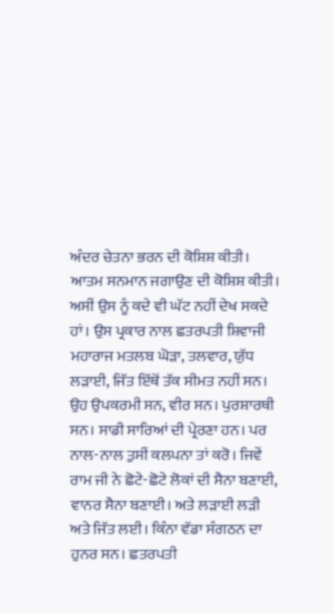ਅੰਦਰ ਚੇਤਨਾ ਭਰਨ ਦੀ ਕੋਸ਼ਿਸ਼ ਕੀਤੀ। ਆਤਮ ਸਨਮਾਨ ਜਗਾਉਣ ਦੀ ਕੋਸ਼ਿਸ਼ ਕੀਤੀ। ਅਸੀਂ ਉਸ ਨੂੰ ਕਦੇ ਵੀ ਘੱਟ ਨਹੀਂ ਦੇਖ ਸਕਦੇ ਹਾਂ। ਉਸ ਪ੍ਰਕਾਰ ਨਾਲ ਛਤਰਪਤੀ ਸ਼ਿਵਾਜੀ ਮਹਾਰਾਜ ਮਤਲਬ ਘੋੜਾ, ਤਲਵਾਰ, ਯੁੱਧ ਲੜਾਈ, ਜਿੱਤ ਇੱਥੋਂ ਤੱਕ ਸੀਮਤ ਨਹੀਂ ਸਨ। ਉਹ ਉਪਕਰਮੀ ਸਨ, ਵੀਰ ਸਨ। ਪੁਰਸ਼ਾਰਥੀ ਸਨ। ਸਾਡੀ ਸਾਰਿਆਂ ਦੀ ਪ੍ਰੇਰਣਾ ਹਨ। ਪਰ ਨਾਲ-ਨਾਲ ਤੁਸੀਂ ਕਲਪਨਾ ਤਾਂ ਕਰੋ। ਜਿਵੇਂ ਰਾਮ ਜੀ ਨੇ ਛੋਟੇ-ਛੋਟੇ ਲੋਕਾਂ ਦੀ ਸੈਨਾ ਬਣਾਈ, ਵਾਨਰ ਸੈਨਾ ਬਣਾਈ। ਅਤੇ ਲੜਾਈ ਲੜੀ ਅਤੇ ਜਿੱਤ ਲਈ। ਕਿੰਨਾ ਵੱਡਾ ਸੰਗਠਨ ਦਾ ਹੁਨਰ ਸਨ। ਛਤਰਪਤੀ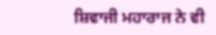ਸ਼ਿਵਾਜੀ ਮਹਾਰਾਜ ਨੇ ਵੀ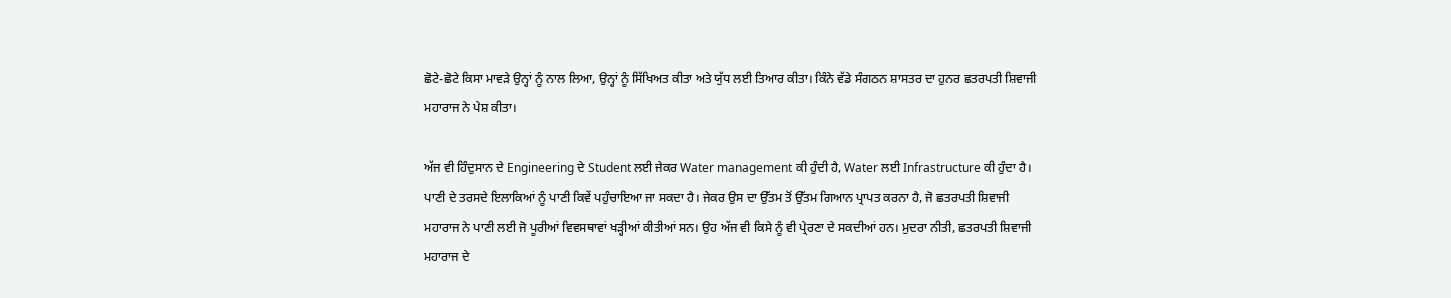ਛੋਟੇ-ਛੋਟੇ ਕਿਸਾ ਮਾਵੜੇ ਉਨ੍ਹਾਂ ਨੂੰ ਨਾਲ ਲਿਆ, ਉਨ੍ਹਾਂ ਨੂੰ ਸਿੱਖਿਅਤ ਕੀਤਾ ਅਤੇ ਯੁੱਧ ਲਈ ਤਿਆਰ ਕੀਤਾ। ਕਿੰਨੇ ਵੱਡੇ ਸੰਗਠਨ ਸ਼ਾਸਤਰ ਦਾ ਹੁਨਰ ਛਤਰਪਤੀ ਸ਼ਿਵਾਜੀ ਮਹਾਰਾਜ ਨੇ ਪੇਸ਼ ਕੀਤਾ।

ਅੱਜ ਵੀ ਹਿੰਦੁਸਾਨ ਦੇ Engineering ਦੇ Student ਲਈ ਜੇਕਰ Water management ਕੀ ਹੁੰਦੀ ਹੈ, Water ਲਈ Infrastructure ਕੀ ਹੁੰਦਾ ਹੈ। ਪਾਣੀ ਦੇ ਤਰਸਦੇ ਇਲਾਕਿਆਂ ਨੂੰ ਪਾਣੀ ਕਿਵੇਂ ਪਹੁੰਚਾਇਆ ਜਾ ਸਕਦਾ ਹੈ। ਜੇਕਰ ਉਸ ਦਾ ਉੱਤਮ ਤੋਂ ਉੱਤਮ ਗਿਆਨ ਪ੍ਰਾਪਤ ਕਰਨਾ ਹੈ, ਜੋ ਛਤਰਪਤੀ ਸ਼ਿਵਾਜੀ ਮਹਾਰਾਜ ਨੇ ਪਾਣੀ ਲਈ ਜੋ ਪੂਰੀਆਂ ਵਿਵਸਥਾਵਾਂ ਖੜ੍ਹੀਆਂ ਕੀਤੀਆਂ ਸਨ। ਉਹ ਅੱਜ ਵੀ ਕਿਸੇ ਨੂੰ ਵੀ ਪ੍ਰੇਰਣਾ ਦੇ ਸਕਦੀਆਂ ਹਨ। ਮੁਦਰਾ ਨੀਤੀ, ਛਤਰਪਤੀ ਸ਼ਿਵਾਜੀ ਮਹਾਰਾਜ ਦੇ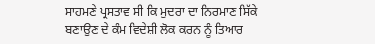ਸਾਹਮਣੇ ਪ੍ਰਸਤਾਵ ਸੀ ਕਿ ਮੁਦਰਾ ਦਾ ਨਿਰਮਾਣ ਸਿੱਕੇ ਬਣਾਉਣ ਦੇ ਕੰਮ ਵਿਦੇਸ਼ੀ ਲੋਕ ਕਰਨ ਨੂੰ ਤਿਆਰ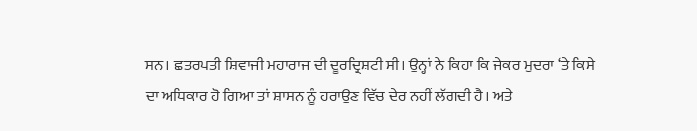ਸਨ। ਛਤਰਪਤੀ ਸ਼ਿਵਾਜੀ ਮਹਾਰਾਜ ਦੀ ਦੂਰਦ੍ਰਿਸ਼ਟੀ ਸੀ। ਉਨ੍ਹਾਂ ਨੇ ਕਿਹਾ ਕਿ ਜੇਕਰ ਮੁਦਰਾ ‘ਤੇ ਕਿਸੇ ਦਾ ਅਧਿਕਾਰ ਹੋ ਗਿਆ ਤਾਂ ਸ਼ਾਸਨ ਨੂੰ ਹਰਾਉਣ ਵਿੱਚ ਦੇਰ ਨਹੀਂ ਲੱਗਦੀ ਹੈ। ਅਤੇ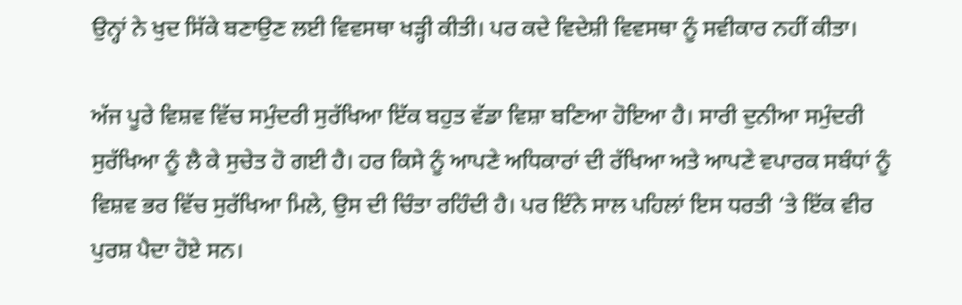ਉਨ੍ਹਾਂ ਨੇ ਖੁਦ ਸਿੱਕੇ ਬਣਾਉਣ ਲਈ ਵਿਵਸਥਾ ਖੜ੍ਹੀ ਕੀਤੀ। ਪਰ ਕਦੇ ਵਿਦੇਸ਼ੀ ਵਿਵਸਥਾ ਨੂੰ ਸਵੀਕਾਰ ਨਹੀਂ ਕੀਤਾ।

ਅੱਜ ਪੂਰੇ ਵਿਸ਼ਵ ਵਿੱਚ ਸਮੁੰਦਰੀ ਸੁਰੱਖਿਆ ਇੱਕ ਬਹੁਤ ਵੱਡਾ ਵਿਸ਼ਾ ਬਣਿਆ ਹੋਇਆ ਹੈ। ਸਾਰੀ ਦੁਨੀਆ ਸਮੁੰਦਰੀ ਸੁਰੱਖਿਆ ਨੂੰ ਲੈ ਕੇ ਸੁਚੇਤ ਹੋ ਗਈ ਹੈ। ਹਰ ਕਿਸੇ ਨੂੰ ਆਪਣੇ ਅਧਿਕਾਰਾਂ ਦੀ ਰੱਖਿਆ ਅਤੇ ਆਪਣੇ ਵਪਾਰਕ ਸਬੰਧਾਂ ਨੂੰ ਵਿਸ਼ਵ ਭਰ ਵਿੱਚ ਸੁਰੱਖਿਆ ਮਿਲੇ, ਉਸ ਦੀ ਚਿੰਤਾ ਰਹਿੰਦੀ ਹੈ। ਪਰ ਇੰਨੇ ਸਾਲ ਪਹਿਲਾਂ ਇਸ ਧਰਤੀ ‘ਤੇ ਇੱਕ ਵੀਰ ਪੁਰਸ਼ ਪੈਦਾ ਹੋਏ ਸਨ।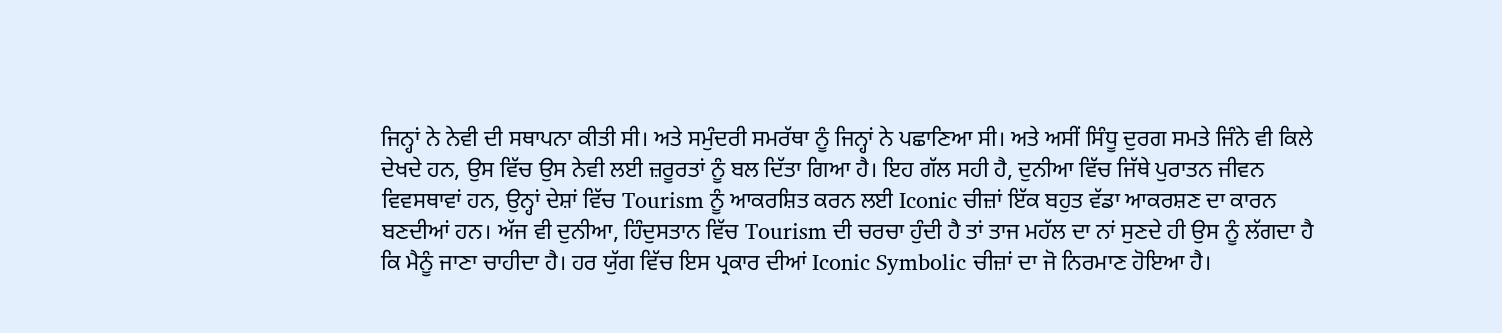ਜਿਨ੍ਹਾਂ ਨੇ ਨੇਵੀ ਦੀ ਸਥਾਪਨਾ ਕੀਤੀ ਸੀ। ਅਤੇ ਸਮੁੰਦਰੀ ਸਮਰੱਥਾ ਨੂੰ ਜਿਨ੍ਹਾਂ ਨੇ ਪਛਾਣਿਆ ਸੀ। ਅਤੇ ਅਸੀਂ ਸਿੰਧੂ ਦੁਰਗ ਸਮਤੇ ਜਿੰਨੇ ਵੀ ਕਿਲੇ ਦੇਖਦੇ ਹਨ, ਉਸ ਵਿੱਚ ਉਸ ਨੇਵੀ ਲਈ ਜ਼ਰੂਰਤਾਂ ਨੂੰ ਬਲ ਦਿੱਤਾ ਗਿਆ ਹੈ। ਇਹ ਗੱਲ ਸਹੀ ਹੈ, ਦੁਨੀਆ ਵਿੱਚ ਜਿੱਥੇ ਪੁਰਾਤਨ ਜੀਵਨ ਵਿਵਸਥਾਵਾਂ ਹਨ, ਉਨ੍ਹਾਂ ਦੇਸ਼ਾਂ ਵਿੱਚ Tourism ਨੂੰ ਆਕਰਸ਼ਿਤ ਕਰਨ ਲਈ Iconic ਚੀਜ਼ਾਂ ਇੱਕ ਬਹੁਤ ਵੱਡਾ ਆਕਰਸ਼ਣ ਦਾ ਕਾਰਨ ਬਣਦੀਆਂ ਹਨ। ਅੱਜ ਵੀ ਦੁਨੀਆ, ਹਿੰਦੁਸਤਾਨ ਵਿੱਚ Tourism ਦੀ ਚਰਚਾ ਹੁੰਦੀ ਹੈ ਤਾਂ ਤਾਜ ਮਹੱਲ ਦਾ ਨਾਂ ਸੁਣਦੇ ਹੀ ਉਸ ਨੂੰ ਲੱਗਦਾ ਹੈ ਕਿ ਮੈਨੂੰ ਜਾਣਾ ਚਾਹੀਦਾ ਹੈ। ਹਰ ਯੁੱਗ ਵਿੱਚ ਇਸ ਪ੍ਰਕਾਰ ਦੀਆਂ Iconic Symbolic ਚੀਜ਼ਾਂ ਦਾ ਜੋ ਨਿਰਮਾਣ ਹੋਇਆ ਹੈ।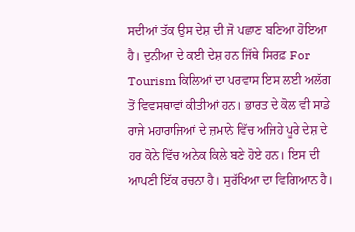ਸਦੀਆਂ ਤੱਕ ਉਸ ਦੇਸ਼ ਦੀ ਜੋ ਪਛਾਣ ਬਣਿਆ ਹੋਇਆ ਹੈ। ਦੁਨੀਆ ਦੇ ਕਈ ਦੇਸ਼ ਹਨ ਜਿੱਥੇ ਸਿਰਫ਼ For Tourism ਕਿਲਿਆਂ ਦਾ ਪਰਵਾਸ ਇਸ ਲਈ ਅਲੱਗ ਤੋਂ ਵਿਵਸਥਾਵਾਂ ਕੀਤੀਆਂ ਹਨ। ਭਾਰਤ ਦੇ ਕੋਲ ਵੀ ਸਾਡੇ ਰਾਜੇ ਮਹਾਰਾਜਿਆਂ ਦੇ ਜ਼ਮਾਨੇ ਵਿੱਚ ਅਜਿਹੇ ਪੂਰੇ ਦੇਸ਼ ਦੇ ਹਰ ਕੋਨੇ ਵਿੱਚ ਅਨੇਕ ਕਿਲੇ ਬਣੇ ਹੋਏ ਹਨ। ਇਸ ਦੀ ਆਪਣੀ ਇੱਕ ਰਚਨਾ ਹੈ। ਸੁਰੱਖਿਆ ਦਾ ਵਿਗਿਆਨ ਹੈ।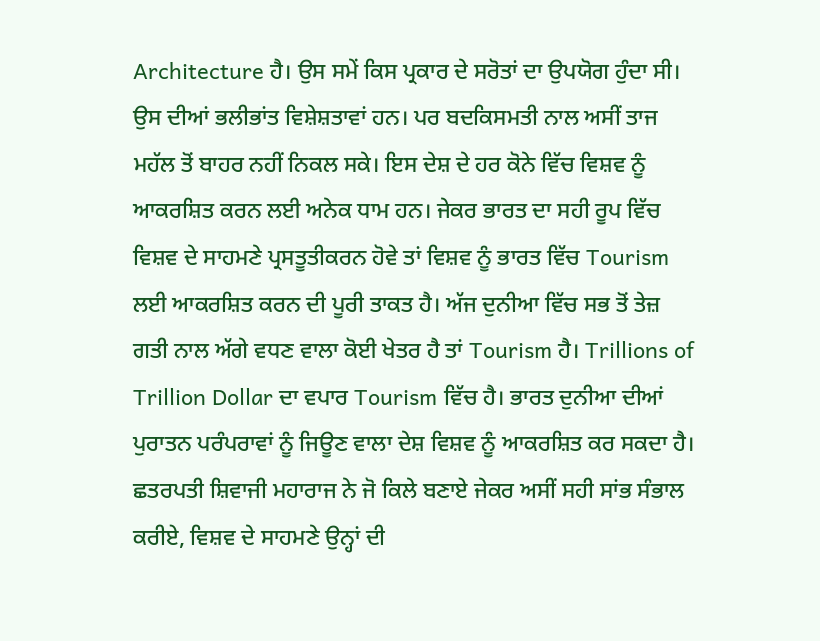Architecture ਹੈ। ਉਸ ਸਮੇਂ ਕਿਸ ਪ੍ਰਕਾਰ ਦੇ ਸਰੋਤਾਂ ਦਾ ਉਪਯੋਗ ਹੁੰਦਾ ਸੀ। ਉਸ ਦੀਆਂ ਭਲੀਭਾਂਤ ਵਿਸ਼ੇਸ਼ਤਾਵਾਂ ਹਨ। ਪਰ ਬਦਕਿਸਮਤੀ ਨਾਲ ਅਸੀਂ ਤਾਜ ਮਹੱਲ ਤੋਂ ਬਾਹਰ ਨਹੀਂ ਨਿਕਲ ਸਕੇ। ਇਸ ਦੇਸ਼ ਦੇ ਹਰ ਕੋਨੇ ਵਿੱਚ ਵਿਸ਼ਵ ਨੂੰ ਆਕਰਸ਼ਿਤ ਕਰਨ ਲਈ ਅਨੇਕ ਧਾਮ ਹਨ। ਜੇਕਰ ਭਾਰਤ ਦਾ ਸਹੀ ਰੂਪ ਵਿੱਚ ਵਿਸ਼ਵ ਦੇ ਸਾਹਮਣੇ ਪ੍ਰਸਤੂਤੀਕਰਨ ਹੋਵੇ ਤਾਂ ਵਿਸ਼ਵ ਨੂੰ ਭਾਰਤ ਵਿੱਚ Tourism ਲਈ ਆਕਰਸ਼ਿਤ ਕਰਨ ਦੀ ਪੂਰੀ ਤਾਕਤ ਹੈ। ਅੱਜ ਦੁਨੀਆ ਵਿੱਚ ਸਭ ਤੋਂ ਤੇਜ਼ ਗਤੀ ਨਾਲ ਅੱਗੇ ਵਧਣ ਵਾਲਾ ਕੋਈ ਖੇਤਰ ਹੈ ਤਾਂ Tourism ਹੈ। Trillions of Trillion Dollar ਦਾ ਵਪਾਰ Tourism ਵਿੱਚ ਹੈ। ਭਾਰਤ ਦੁਨੀਆ ਦੀਆਂ ਪੁਰਾਤਨ ਪਰੰਪਰਾਵਾਂ ਨੂੰ ਜਿਊਣ ਵਾਲਾ ਦੇਸ਼ ਵਿਸ਼ਵ ਨੂੰ ਆਕਰਸ਼ਿਤ ਕਰ ਸਕਦਾ ਹੈ। ਛਤਰਪਤੀ ਸ਼ਿਵਾਜੀ ਮਹਾਰਾਜ ਨੇ ਜੋ ਕਿਲੇ ਬਣਾਏ ਜੇਕਰ ਅਸੀਂ ਸਹੀ ਸਾਂਭ ਸੰਭਾਲ ਕਰੀਏ, ਵਿਸ਼ਵ ਦੇ ਸਾਹਮਣੇ ਉਨ੍ਹਾਂ ਦੀ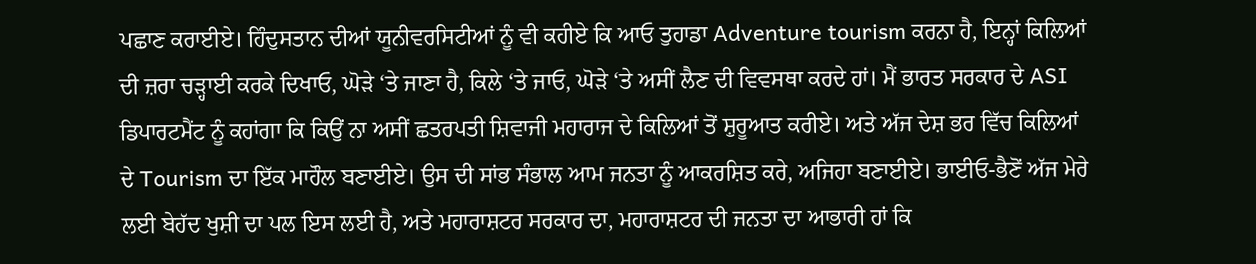ਪਛਾਣ ਕਰਾਈਏ। ਹਿੰਦੁਸਤਾਨ ਦੀਆਂ ਯੂਨੀਵਰਸਿਟੀਆਂ ਨੂੰ ਵੀ ਕਹੀਏ ਕਿ ਆਓ ਤੁਹਾਡਾ Adventure tourism ਕਰਨਾ ਹੈ, ਇਨ੍ਹਾਂ ਕਿਲਿਆਂ ਦੀ ਜ਼ਰਾ ਚੜ੍ਹਾਈ ਕਰਕੇ ਦਿਖਾਓ, ਘੋੜੇ ‘ਤੇ ਜਾਣਾ ਹੈ, ਕਿਲੇ ‘ਤੇ ਜਾਓ, ਘੋੜੇ ‘ਤੇ ਅਸੀਂ ਲੈਣ ਦੀ ਵਿਵਸਥਾ ਕਰਦੇ ਹਾਂ। ਮੈਂ ਭਾਰਤ ਸਰਕਾਰ ਦੇ ASI ਡਿਪਾਰਟਮੈਂਟ ਨੂੰ ਕਹਾਂਗਾ ਕਿ ਕਿਉਂ ਨਾ ਅਸੀਂ ਛਤਰਪਤੀ ਸ਼ਿਵਾਜੀ ਮਹਾਰਾਜ ਦੇ ਕਿਲਿਆਂ ਤੋਂ ਸ਼ੁਰੂਆਤ ਕਰੀਏ। ਅਤੇ ਅੱਜ ਦੇਸ਼ ਭਰ ਵਿੱਚ ਕਿਲਿਆਂ ਦੇ Tourism ਦਾ ਇੱਕ ਮਾਹੌਲ ਬਣਾਈਏ। ਉਸ ਦੀ ਸਾਂਭ ਸੰਭਾਲ ਆਮ ਜਨਤਾ ਨੂੰ ਆਕਰਸ਼ਿਤ ਕਰੇ, ਅਜਿਹਾ ਬਣਾਈਏ। ਭਾਈਓ-ਭੈਣੋਂ ਅੱਜ ਮੇਰੇ ਲਈ ਬੇਹੱਦ ਖੁਸ਼ੀ ਦਾ ਪਲ ਇਸ ਲਈ ਹੈ, ਅਤੇ ਮਹਾਰਾਸ਼ਟਰ ਸਰਕਾਰ ਦਾ, ਮਹਾਰਾਸ਼ਟਰ ਦੀ ਜਨਤਾ ਦਾ ਆਭਾਰੀ ਹਾਂ ਕਿ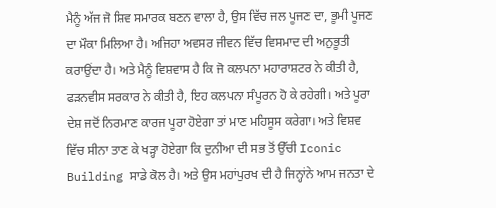ਮੈਨੂੰ ਅੱਜ ਜੋ ਸ਼ਿਵ ਸਮਾਰਕ ਬਣਨ ਵਾਲਾ ਹੈ, ਉਸ ਵਿੱਚ ਜਲ ਪੂਜਣ ਦਾ, ਭੂਮੀ ਪੂਜਣ ਦਾ ਮੌਕਾ ਮਿਲਿਆ ਹੈ। ਅਜਿਹਾ ਅਵਸਰ ਜੀਵਨ ਵਿੱਚ ਵਿਸਮਾਦ ਦੀ ਅਨੁਭੂਤੀ ਕਰਾਉਂਦਾ ਹੈ। ਅਤੇ ਮੈਨੂੰ ਵਿਸ਼ਵਾਸ ਹੈ ਕਿ ਜੋ ਕਲਪਨਾ ਮਹਾਰਾਸ਼ਟਰ ਨੇ ਕੀਤੀ ਹੈ, ਫੜਨਵੀਸ ਸਰਕਾਰ ਨੇ ਕੀਤੀ ਹੈ, ਇਹ ਕਲਪਨਾ ਸੰਪੂਰਨ ਹੋ ਕੇ ਰਹੇਗੀ। ਅਤੇ ਪੂਰਾ ਦੇਸ਼ ਜਦੋਂ ਨਿਰਮਾਣ ਕਾਰਜ ਪੂਰਾ ਹੋਏਗਾ ਤਾਂ ਮਾਣ ਮਹਿਸੂਸ ਕਰੇਗਾ। ਅਤੇ ਵਿਸ਼ਵ ਵਿੱਚ ਸੀਨਾ ਤਾਣ ਕੇ ਖੜ੍ਹਾ ਹੋਏਗਾ ਕਿ ਦੁਨੀਆ ਦੀ ਸਭ ਤੋਂ ਉੱਚੀ Iconic Building ਸਾਡੇ ਕੋਲ ਹੈ। ਅਤੇ ਉਸ ਮਹਾਂਪੁਰਖ ਦੀ ਹੈ ਜਿਨ੍ਹਾਂਨੇ ਆਮ ਜਨਤਾ ਦੇ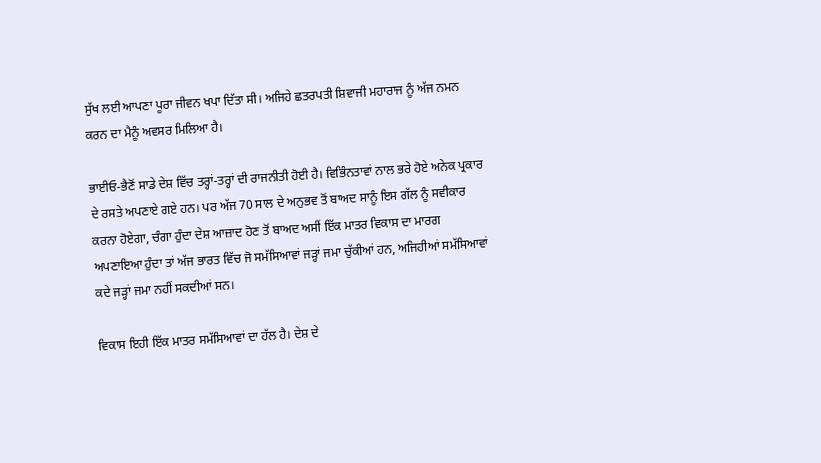ਸੁੱਖ ਲਈ ਆਪਣਾ ਪੂਰਾ ਜੀਵਨ ਖਪਾ ਦਿੱਤਾ ਸੀ। ਅਜਿਹੇ ਛਤਰਪਤੀ ਸ਼ਿਵਾਜੀ ਮਹਾਰਾਜ ਨੂੰ ਅੱਜ ਨਮਨ ਕਰਨ ਦਾ ਮੈਨੂੰ ਅਵਸਰ ਮਿਲਿਆ ਹੈ।

ਭਾਈਓ-ਭੈਣੋਂ ਸਾਡੇ ਦੇਸ਼ ਵਿੱਚ ਤਰ੍ਹਾਂ-ਤਰ੍ਹਾਂ ਦੀ ਰਾਜਨੀਤੀ ਹੋਈ ਹੈ। ਵਿਭਿੰਨਤਾਵਾਂ ਨਾਲ ਭਰੇ ਹੋਏ ਅਨੇਕ ਪ੍ਰਕਾਰ ਦੇ ਰਸਤੇ ਅਪਣਾਏ ਗਏ ਹਨ। ਪਰ ਅੱਜ 70 ਸਾਲ ਦੇ ਅਨੁਭਵ ਤੋਂ ਬਾਅਦ ਸਾਨੂੰ ਇਸ ਗੱਲ ਨੂੰ ਸਵੀਕਾਰ ਕਰਨਾ ਹੋਏਗਾ, ਚੰਗਾ ਹੁੰਦਾ ਦੇਸ਼ ਆਜ਼ਾਦ ਹੋਣ ਤੋਂ ਬਾਅਦ ਅਸੀਂ ਇੱਕ ਮਾਤਰ ਵਿਕਾਸ ਦਾ ਮਾਰਗ ਅਪਣਾਇਆ ਹੁੰਦਾ ਤਾਂ ਅੱਜ ਭਾਰਤ ਵਿੱਚ ਜੋ ਸਮੱਸਿਆਵਾਂ ਜੜ੍ਹਾਂ ਜਮਾ ਚੁੱਕੀਆਂ ਹਨ, ਅਜਿਹੀਆਂ ਸਮੱਸਿਆਵਾਂ ਕਦੇ ਜੜ੍ਹਾਂ ਜਮਾ ਨਹੀਂ ਸਕਦੀਆਂ ਸਨ।

ਵਿਕਾਸ ਇਹੀ ਇੱਕ ਮਾਤਰ ਸਮੱਸਿਆਵਾਂ ਦਾ ਹੱਲ ਹੈ। ਦੇਸ਼ ਦੇ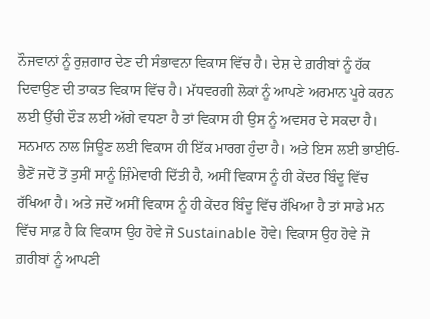ਨੌਜਵਾਨਾਂ ਨੂੰ ਰੁਜ਼ਗਾਰ ਦੇਣ ਦੀ ਸੰਭਾਵਨਾ ਵਿਕਾਸ ਵਿੱਚ ਹੈ। ਦੇਸ਼ ਦੇ ਗ਼ਰੀਬਾਂ ਨੂੰ ਹੱਕ ਦਿਵਾਉਣ ਦੀ ਤਾਕਤ ਵਿਕਾਸ ਵਿੱਚ ਹੈ। ਮੱਧਵਰਗੀ ਲੋਕਾਂ ਨੂੰ ਆਪਣੇ ਅਰਮਾਨ ਪੂਰੇ ਕਰਨ ਲਈ ਉੱਚੀ ਦੌੜ ਲਈ ਅੱਗੇ ਵਧਣਾ ਹੈ ਤਾਂ ਵਿਕਾਸ ਹੀ ਉਸ ਨੂੰ ਅਵਸਰ ਦੇ ਸਕਦਾ ਹੈ। ਸਨਮਾਨ ਨਾਲ ਜਿਊਣ ਲਈ ਵਿਕਾਸ ਹੀ ਇੱਕ ਮਾਰਗ ਹੁੰਦਾ ਹੈ। ਅਤੇ ਇਸ ਲਈ ਭਾਈਓ-ਭੈਣੋਂ ਜਦੋਂ ਤੋਂ ਤੁਸੀਂ ਸਾਨੂੰ ਜ਼ਿੰਮੇਵਾਰੀ ਦਿੱਤੀ ਹੈ, ਅਸੀਂ ਵਿਕਾਸ ਨੂੰ ਹੀ ਕੇਂਦਰ ਬਿੰਦੂ ਵਿੱਚ ਰੱਖਿਆ ਹੈ। ਅਤੇ ਜਦੋਂ ਅਸੀਂ ਵਿਕਾਸ ਨੂੰ ਹੀ ਕੇਂਦਰ ਬਿੰਦੂ ਵਿੱਚ ਰੱਖਿਆ ਹੈ ਤਾਂ ਸਾਡੇ ਮਨ ਵਿੱਚ ਸਾਫ਼ ਹੈ ਕਿ ਵਿਕਾਸ ਉਹ ਹੋਵੇ ਜੋ Sustainable ਹੋਵੇ। ਵਿਕਾਸ ਉਹ ਹੋਵੇ ਜੋ ਗ਼ਰੀਬਾਂ ਨੂੰ ਆਪਣੀ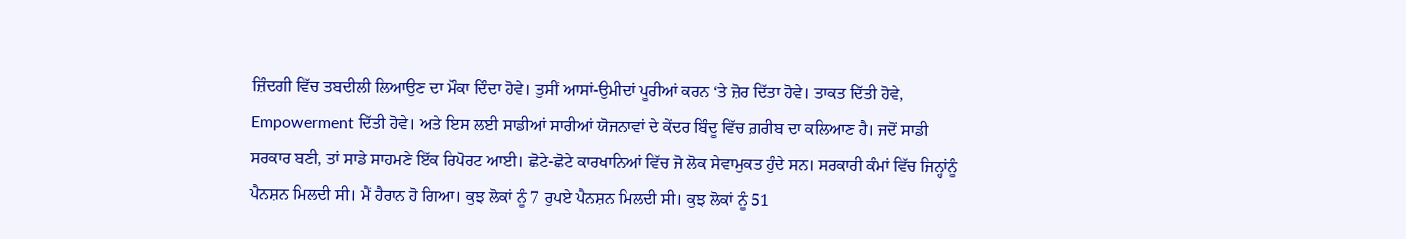ਜ਼ਿੰਦਗੀ ਵਿੱਚ ਤਬਦੀਲੀ ਲਿਆਉਣ ਦਾ ਮੌਕਾ ਦਿੰਦਾ ਹੋਵੇ। ਤੁਸੀਂ ਆਸਾਂ-ਉਮੀਦਾਂ ਪੂਰੀਆਂ ਕਰਨ ‘ਤੇ ਜ਼ੋਰ ਦਿੱਤਾ ਹੋਵੇ। ਤਾਕਤ ਦਿੱਤੀ ਹੋਵੇ, Empowerment ਦਿੱਤੀ ਹੋਵੇ। ਅਤੇ ਇਸ ਲਈ ਸਾਡੀਆਂ ਸਾਰੀਆਂ ਯੋਜਨਾਵਾਂ ਦੇ ਕੇਂਦਰ ਬਿੰਦੂ ਵਿੱਚ ਗ਼ਰੀਬ ਦਾ ਕਲਿਆਣ ਹੈ। ਜਦੋਂ ਸਾਡੀ ਸਰਕਾਰ ਬਣੀ, ਤਾਂ ਸਾਡੇ ਸਾਹਮਣੇ ਇੱਕ ਰਿਪੋਰਟ ਆਈ। ਛੋਟੇ-ਛੋਟੇ ਕਾਰਖਾਨਿਆਂ ਵਿੱਚ ਜੋ ਲੋਕ ਸੇਵਾਮੁਕਤ ਹੁੰਦੇ ਸਨ। ਸਰਕਾਰੀ ਕੰਮਾਂ ਵਿੱਚ ਜਿਨ੍ਹਾਂਨੂੰ ਪੈਨਸ਼ਨ ਮਿਲਦੀ ਸੀ। ਮੈਂ ਹੈਰਾਨ ਹੋ ਗਿਆ। ਕੁਝ ਲੋਕਾਂ ਨੂੰ 7 ਰੁਪਏ ਪੈਨਸ਼ਨ ਮਿਲਦੀ ਸੀ। ਕੁਝ ਲੋਕਾਂ ਨੂੰ 51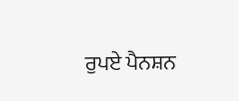ਰੁਪਏ ਪੈਨਸ਼ਨ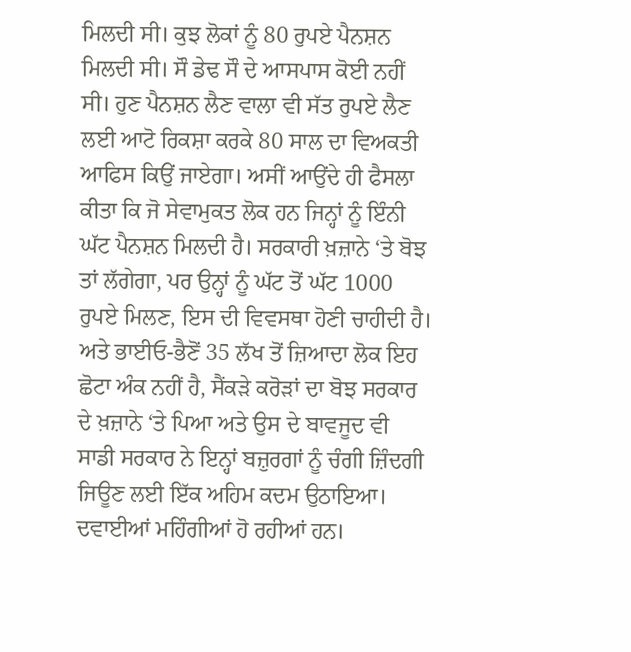ਮਿਲਦੀ ਸੀ। ਕੁਝ ਲੋਕਾਂ ਨੂੰ 80 ਰੁਪਏ ਪੈਨਸ਼ਨ ਮਿਲਦੀ ਸੀ। ਸੌ ਡੇਢ ਸੌ ਦੇ ਆਸਪਾਸ ਕੋਈ ਨਹੀਂ ਸੀ। ਹੁਣ ਪੈਨਸ਼ਨ ਲੈਣ ਵਾਲਾ ਵੀ ਸੱਤ ਰੁਪਏ ਲੈਣ ਲਈ ਆਟੋ ਰਿਕਸ਼ਾ ਕਰਕੇ 80 ਸਾਲ ਦਾ ਵਿਅਕਤੀ ਆਫਿਸ ਕਿਉਂ ਜਾਏਗਾ। ਅਸੀਂ ਆਉਂਦੇ ਹੀ ਫੈਸਲਾ ਕੀਤਾ ਕਿ ਜੋ ਸੇਵਾਮੁਕਤ ਲੋਕ ਹਨ ਜਿਨ੍ਹਾਂ ਨੂੰ ਇੰਨੀ ਘੱਟ ਪੈਨਸ਼ਨ ਮਿਲਦੀ ਹੈ। ਸਰਕਾਰੀ ਖ਼ਜ਼ਾਨੇ ‘ਤੇ ਬੋਝ ਤਾਂ ਲੱਗੇਗਾ, ਪਰ ਉਨ੍ਹਾਂ ਨੂੰ ਘੱਟ ਤੋਂ ਘੱਟ 1000 ਰੁਪਏ ਮਿਲਣ, ਇਸ ਦੀ ਵਿਵਸਥਾ ਹੋਣੀ ਚਾਹੀਦੀ ਹੈ। ਅਤੇ ਭਾਈਓ-ਭੈਣੋਂ 35 ਲੱਖ ਤੋਂ ਜ਼ਿਆਦਾ ਲੋਕ ਇਹ ਛੋਟਾ ਅੰਕ ਨਹੀਂ ਹੈ, ਸੈਂਕੜੇ ਕਰੋੜਾਂ ਦਾ ਬੋਝ ਸਰਕਾਰ ਦੇ ਖ਼ਜ਼ਾਨੇ ‘ਤੇ ਪਿਆ ਅਤੇ ਉਸ ਦੇ ਬਾਵਜੂਦ ਵੀ ਸਾਡੀ ਸਰਕਾਰ ਨੇ ਇਨ੍ਹਾਂ ਬਜ਼ੁਰਗਾਂ ਨੂੰ ਚੰਗੀ ਜ਼ਿੰਦਗੀ ਜਿਊਣ ਲਈ ਇੱਕ ਅਹਿਮ ਕਦਮ ਉਠਾਇਆ। ਦਵਾਈਆਂ ਮਹਿੰਗੀਆਂ ਹੋ ਰਹੀਆਂ ਹਨ।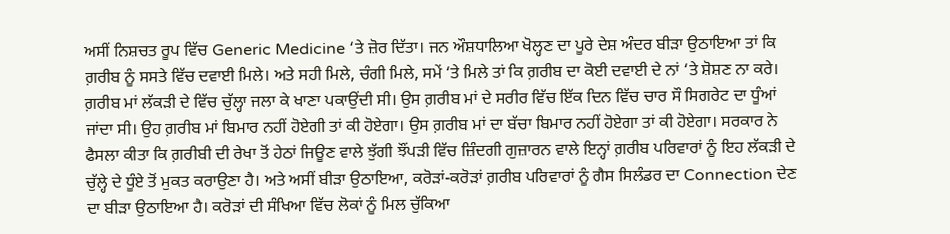ਅਸੀਂ ਨਿਸ਼ਚਤ ਰੂਪ ਵਿੱਚ Generic Medicine ‘ਤੇ ਜ਼ੋਰ ਦਿੱਤਾ। ਜਨ ਔਸ਼ਧਾਲਿਆ ਖੋਲ੍ਹਣ ਦਾ ਪੂਰੇ ਦੇਸ਼ ਅੰਦਰ ਬੀੜਾ ਉਠਾਇਆ ਤਾਂ ਕਿ ਗ਼ਰੀਬ ਨੂੰ ਸਸਤੇ ਵਿੱਚ ਦਵਾਈ ਮਿਲੇ। ਅਤੇ ਸਹੀ ਮਿਲੇ, ਚੰਗੀ ਮਿਲੇ, ਸਮੇਂ ‘ਤੇ ਮਿਲੇ ਤਾਂ ਕਿ ਗ਼ਰੀਬ ਦਾ ਕੋਈ ਦਵਾਈ ਦੇ ਨਾਂ ‘ਤੇ ਸ਼ੋਸ਼ਣ ਨਾ ਕਰੇ। ਗ਼ਰੀਬ ਮਾਂ ਲੱਕੜੀ ਦੇ ਵਿੱਚ ਚੁੱਲ੍ਹਾ ਜਲਾ ਕੇ ਖਾਣਾ ਪਕਾਉਂਦੀ ਸੀ। ਉਸ ਗ਼ਰੀਬ ਮਾਂ ਦੇ ਸਰੀਰ ਵਿੱਚ ਇੱਕ ਦਿਨ ਵਿੱਚ ਚਾਰ ਸੌ ਸਿਗਰੇਟ ਦਾ ਧੂੰਆਂ ਜਾਂਦਾ ਸੀ। ਉਹ ਗ਼ਰੀਬ ਮਾਂ ਬਿਮਾਰ ਨਹੀਂ ਹੋਏਗੀ ਤਾਂ ਕੀ ਹੋਏਗਾ। ਉਸ ਗ਼ਰੀਬ ਮਾਂ ਦਾ ਬੱਚਾ ਬਿਮਾਰ ਨਹੀਂ ਹੋਏਗਾ ਤਾਂ ਕੀ ਹੋਏਗਾ। ਸਰਕਾਰ ਨੇ ਫੈਸਲਾ ਕੀਤਾ ਕਿ ਗ਼ਰੀਬੀ ਦੀ ਰੇਖਾ ਤੋਂ ਹੇਠਾਂ ਜਿਊਣ ਵਾਲੇ ਝੁੱਗੀ ਝੌਂਪੜੀ ਵਿੱਚ ਜ਼ਿੰਦਗੀ ਗੁਜ਼ਾਰਨ ਵਾਲੇ ਇਨ੍ਹਾਂ ਗ਼ਰੀਬ ਪਰਿਵਾਰਾਂ ਨੂੰ ਇਹ ਲੱਕੜੀ ਦੇ ਚੁੱਲ੍ਹੇ ਦੇ ਧੂੰਏ ਤੋਂ ਮੁਕਤ ਕਰਾਉਣਾ ਹੈ। ਅਤੇ ਅਸੀਂ ਬੀੜਾ ਉਠਾਇਆ, ਕਰੋੜਾਂ-ਕਰੋੜਾਂ ਗ਼ਰੀਬ ਪਰਿਵਾਰਾਂ ਨੂੰ ਗੈਸ ਸਿਲੰਡਰ ਦਾ Connection ਦੇਣ ਦਾ ਬੀੜਾ ਉਠਾਇਆ ਹੈ। ਕਰੋੜਾਂ ਦੀ ਸੰਖਿਆ ਵਿੱਚ ਲੋਕਾਂ ਨੂੰ ਮਿਲ ਚੁੱਕਿਆ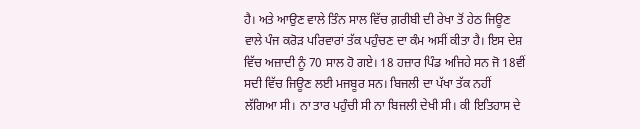ਹੈ। ਅਤੇ ਆਉਣ ਵਾਲੇ ਤਿੰਨ ਸਾਲ ਵਿੱਚ ਗ਼ਰੀਬੀ ਦੀ ਰੇਖਾ ਤੋਂ ਹੇਠ ਜਿਊਣ ਵਾਲੇ ਪੰਜ ਕਰੋੜ ਪਰਿਵਾਰਾਂ ਤੱਕ ਪਹੁੰਚਣ ਦਾ ਕੰਮ ਅਸੀਂ ਕੀਤਾ ਹੈ। ਇਸ ਦੇਸ਼ ਵਿੱਚ ਅਜ਼ਾਦੀ ਨੂੰ 70 ਸਾਲ ਹੋ ਗਏ। 18 ਹਜ਼ਾਰ ਪਿੰਡ ਅਜਿਹੇ ਸਨ ਜੋ 18ਵੀਂ ਸਦੀ ਵਿੱਚ ਜਿਊਣ ਲਈ ਮਜਬੂਰ ਸਨ। ਬਿਜਲੀ ਦਾ ਪੱਖਾ ਤੱਕ ਨਹੀਂ ਲੱਗਿਆ ਸੀ। ਨਾ ਤਾਰ ਪਹੁੰਚੀ ਸੀ ਨਾ ਬਿਜਲੀ ਦੇਖੀ ਸੀ। ਕੀ ਇਤਿਹਾਸ ਦੇ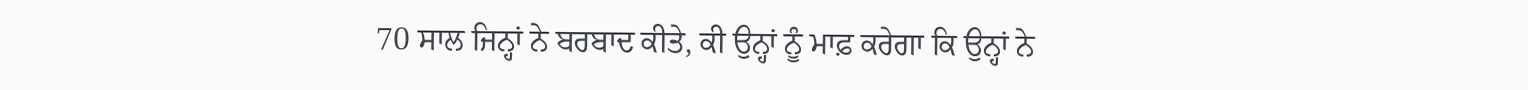70 ਸਾਲ ਜਿਨ੍ਹਾਂ ਨੇ ਬਰਬਾਦ ਕੀਤੇ, ਕੀ ਉਨ੍ਹਾਂ ਨੂੰ ਮਾਫ਼ ਕਰੇਗਾ ਕਿ ਉਨ੍ਹਾਂ ਨੇ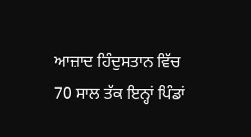ਆਜ਼ਾਦ ਹਿੰਦੁਸਤਾਨ ਵਿੱਚ 70 ਸਾਲ ਤੱਕ ਇਨ੍ਹਾਂ ਪਿੰਡਾਂ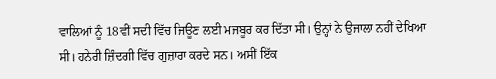ਵਾਲਿਆਂ ਨੂੰ 18ਵੀਂ ਸਦੀ ਵਿੱਚ ਜਿਊਣ ਲਈ ਮਜਬੂਰ ਕਰ ਦਿੱਤਾ ਸੀ। ਉਨ੍ਹਾਂ ਨੇ ਉਜਾਲਾ ਨਹੀਂ ਦੇਖਿਆ ਸੀ। ਹਨੇਰੀ ਜ਼ਿੰਦਗੀ ਵਿੱਚ ਗੁਜ਼ਾਰਾ ਕਰਦੇ ਸਨ। ਅਸੀਂ ਇੱਕ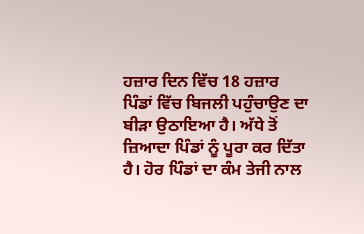ਹਜ਼ਾਰ ਦਿਨ ਵਿੱਚ 18 ਹਜ਼ਾਰ ਪਿੰਡਾਂ ਵਿੱਚ ਬਿਜਲੀ ਪਹੁੰਚਾਉਣ ਦਾ ਬੀੜਾ ਉਠਾਇਆ ਹੈ। ਅੱਧੇ ਤੋਂ ਜ਼ਿਆਦਾ ਪਿੰਡਾਂ ਨੂੰ ਪੂਰਾ ਕਰ ਦਿੱਤਾ ਹੈ। ਹੋਰ ਪਿੰਡਾਂ ਦਾ ਕੰਮ ਤੇਜੀ ਨਾਲ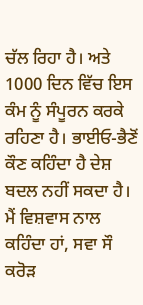ਚੱਲ ਰਿਹਾ ਹੈ। ਅਤੇ 1000 ਦਿਨ ਵਿੱਚ ਇਸ ਕੰਮ ਨੂੰ ਸੰਪੂਰਨ ਕਰਕੇ ਰਹਿਣਾ ਹੈ। ਭਾਈਓ-ਭੈਣੋਂ ਕੌਣ ਕਹਿੰਦਾ ਹੈ ਦੇਸ਼ ਬਦਲ ਨਹੀਂ ਸਕਦਾ ਹੈ। ਮੈਂ ਵਿਸ਼ਵਾਸ ਨਾਲ ਕਹਿੰਦਾ ਹਾਂ, ਸਵਾ ਸੌ ਕਰੋੜ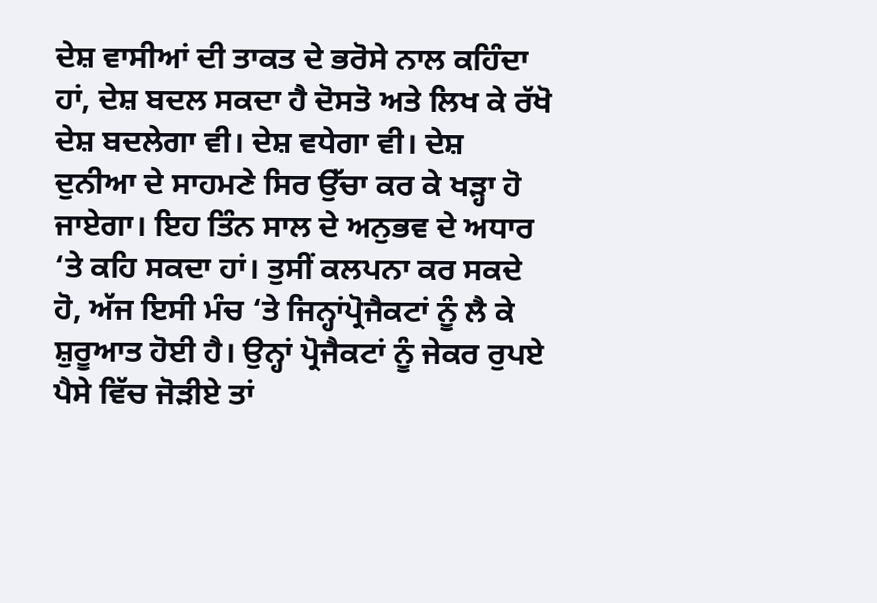ਦੇਸ਼ ਵਾਸੀਆਂ ਦੀ ਤਾਕਤ ਦੇ ਭਰੋਸੇ ਨਾਲ ਕਹਿੰਦਾ ਹਾਂ, ਦੇਸ਼ ਬਦਲ ਸਕਦਾ ਹੈ ਦੋਸਤੋ ਅਤੇ ਲਿਖ ਕੇ ਰੱਖੋ ਦੇਸ਼ ਬਦਲੇਗਾ ਵੀ। ਦੇਸ਼ ਵਧੇਗਾ ਵੀ। ਦੇਸ਼ ਦੁਨੀਆ ਦੇ ਸਾਹਮਣੇ ਸਿਰ ਉੱਚਾ ਕਰ ਕੇ ਖੜ੍ਹਾ ਹੋ ਜਾਏਗਾ। ਇਹ ਤਿੰਨ ਸਾਲ ਦੇ ਅਨੁਭਵ ਦੇ ਅਧਾਰ ‘ਤੇ ਕਹਿ ਸਕਦਾ ਹਾਂ। ਤੁਸੀਂ ਕਲਪਨਾ ਕਰ ਸਕਦੇ ਹੋ, ਅੱਜ ਇਸੀ ਮੰਚ ‘ਤੇ ਜਿਨ੍ਹਾਂਪ੍ਰੋਜੈਕਟਾਂ ਨੂੰ ਲੈ ਕੇ ਸ਼ੁਰੂਆਤ ਹੋਈ ਹੈ। ਉਨ੍ਹਾਂ ਪ੍ਰੋਜੈਕਟਾਂ ਨੂੰ ਜੇਕਰ ਰੁਪਏ ਪੈਸੇ ਵਿੱਚ ਜੋੜੀਏ ਤਾਂ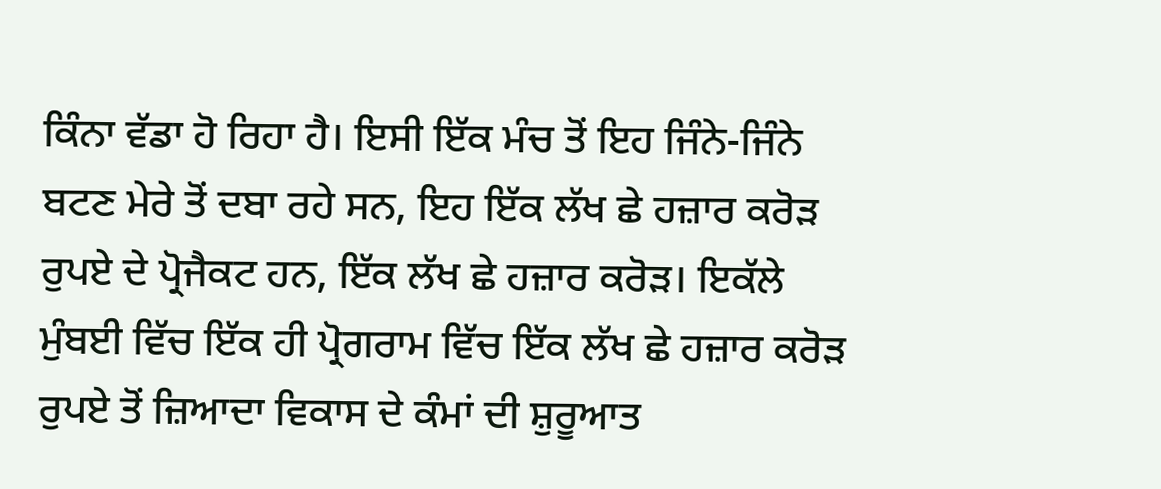ਕਿੰਨਾ ਵੱਡਾ ਹੋ ਰਿਹਾ ਹੈ। ਇਸੀ ਇੱਕ ਮੰਚ ਤੋਂ ਇਹ ਜਿੰਨੇ-ਜਿੰਨੇ ਬਟਣ ਮੇਰੇ ਤੋਂ ਦਬਾ ਰਹੇ ਸਨ, ਇਹ ਇੱਕ ਲੱਖ ਛੇ ਹਜ਼ਾਰ ਕਰੋੜ ਰੁਪਏ ਦੇ ਪ੍ਰੋਜੈਕਟ ਹਨ, ਇੱਕ ਲੱਖ ਛੇ ਹਜ਼ਾਰ ਕਰੋੜ। ਇਕੱਲੇ ਮੁੰਬਈ ਵਿੱਚ ਇੱਕ ਹੀ ਪ੍ਰੋਗਰਾਮ ਵਿੱਚ ਇੱਕ ਲੱਖ ਛੇ ਹਜ਼ਾਰ ਕਰੋੜ ਰੁਪਏ ਤੋਂ ਜ਼ਿਆਦਾ ਵਿਕਾਸ ਦੇ ਕੰਮਾਂ ਦੀ ਸ਼ੁਰੂਆਤ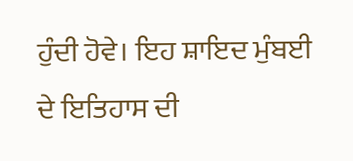ਹੁੰਦੀ ਹੋਵੇ। ਇਹ ਸ਼ਾਇਦ ਮੁੰਬਈ ਦੇ ਇਤਿਹਾਸ ਦੀ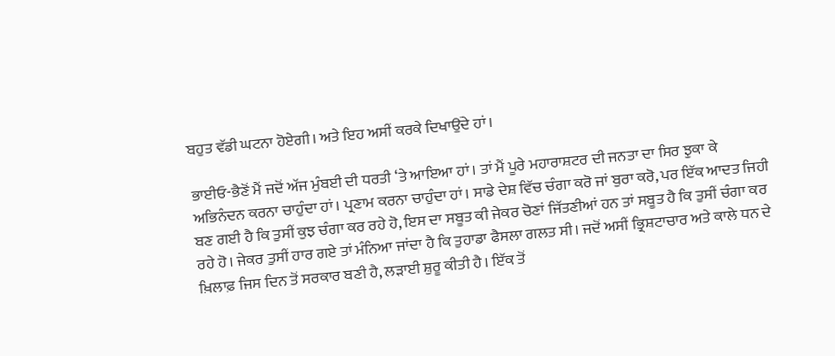ਬਹੁਤ ਵੱਡੀ ਘਟਨਾ ਹੋਏਗੀ। ਅਤੇ ਇਹ ਅਸੀਂ ਕਰਕੇ ਦਿਖਾਉਂਦੇ ਹਾਂ।

ਭਾਈਓ-ਭੈਣੋਂ ਮੈਂ ਜਦੋਂ ਅੱਜ ਮੁੰਬਈ ਦੀ ਧਰਤੀ ‘ਤੇ ਆਇਆ ਹਾਂ। ਤਾਂ ਮੈਂ ਪੂਰੇ ਮਹਾਰਾਸ਼ਟਰ ਦੀ ਜਨਤਾ ਦਾ ਸਿਰ ਝੁਕਾ ਕੇ ਅਭਿਨੰਦਨ ਕਰਨਾ ਚਾਹੁੰਦਾ ਹਾਂ। ਪ੍ਰਣਾਮ ਕਰਨਾ ਚਾਹੁੰਦਾ ਹਾਂ। ਸਾਡੇ ਦੇਸ਼ ਵਿੱਚ ਚੰਗਾ ਕਰੋ ਜਾਂ ਬੁਰਾ ਕਰੋ, ਪਰ ਇੱਕ ਆਦਤ ਜਿਹੀ ਬਣ ਗਈ ਹੈ ਕਿ ਤੁਸੀਂ ਕੁਝ ਚੰਗਾ ਕਰ ਰਹੇ ਹੋ, ਇਸ ਦਾ ਸਬੂਤ ਕੀ ਜੇਕਰ ਚੋਣਾਂ ਜਿੱਤਣੀਆਂ ਹਨ ਤਾਂ ਸਬੂਤ ਹੈ ਕਿ ਤੁਸੀਂ ਚੰਗਾ ਕਰ ਰਹੇ ਹੋ। ਜੇਕਰ ਤੁਸੀਂ ਹਾਰ ਗਏ ਤਾਂ ਮੰਨਿਆ ਜਾਂਦਾ ਹੈ ਕਿ ਤੁਹਾਡਾ ਫੈਸਲਾ ਗਲਤ ਸੀ। ਜਦੋਂ ਅਸੀਂ ਭ੍ਰਿਸ਼ਟਾਚਾਰ ਅਤੇ ਕਾਲੇ ਧਨ ਦੇ ਖ਼ਿਲਾਫ਼ ਜਿਸ ਦਿਨ ਤੋਂ ਸਰਕਾਰ ਬਣੀ ਹੈ, ਲੜਾਈ ਸ਼ੁਰੂ ਕੀਤੀ ਹੈ। ਇੱਕ ਤੋਂ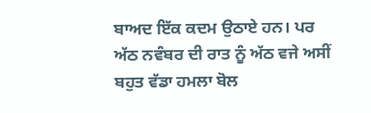ਬਾਅਦ ਇੱਕ ਕਦਮ ਉਠਾਏ ਹਨ। ਪਰ ਅੱਠ ਨਵੰਬਰ ਦੀ ਰਾਤ ਨੂੰ ਅੱਠ ਵਜੇ ਅਸੀਂ ਬਹੁਤ ਵੱਡਾ ਹਮਲਾ ਬੋਲ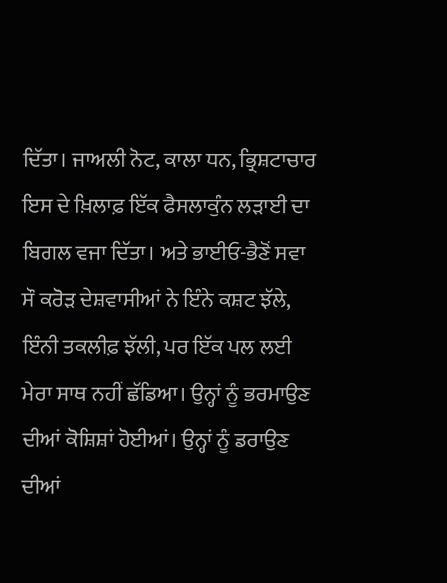ਦਿੱਤਾ। ਜਾਅਲੀ ਨੋਟ, ਕਾਲਾ ਧਨ, ਭ੍ਰਿਸ਼ਟਾਚਾਰ ਇਸ ਦੇ ਖ਼ਿਲਾਫ਼ ਇੱਕ ਫੈਸਲਾਕੁੰਨ ਲੜਾਈ ਦਾ ਬਿਗਲ ਵਜਾ ਦਿੱਤਾ। ਅਤੇ ਭਾਈਓ-ਭੈਣੋਂ ਸਵਾ ਸੌ ਕਰੋੜ ਦੇਸ਼ਵਾਸੀਆਂ ਨੇ ਇੰਨੇ ਕਸ਼ਟ ਝੱਲੇ, ਇੰਨੀ ਤਕਲੀਫ਼ ਝੱਲੀ, ਪਰ ਇੱਕ ਪਲ ਲਈ ਮੇਰਾ ਸਾਥ ਨਹੀਂ ਛੱਡਿਆ। ਉਨ੍ਹਾਂ ਨੂੰ ਭਰਮਾਉਣ ਦੀਆਂ ਕੋਸ਼ਿਸ਼ਾਂ ਹੋਈਆਂ। ਉਨ੍ਹਾਂ ਨੂੰ ਡਰਾਉਣ ਦੀਆਂ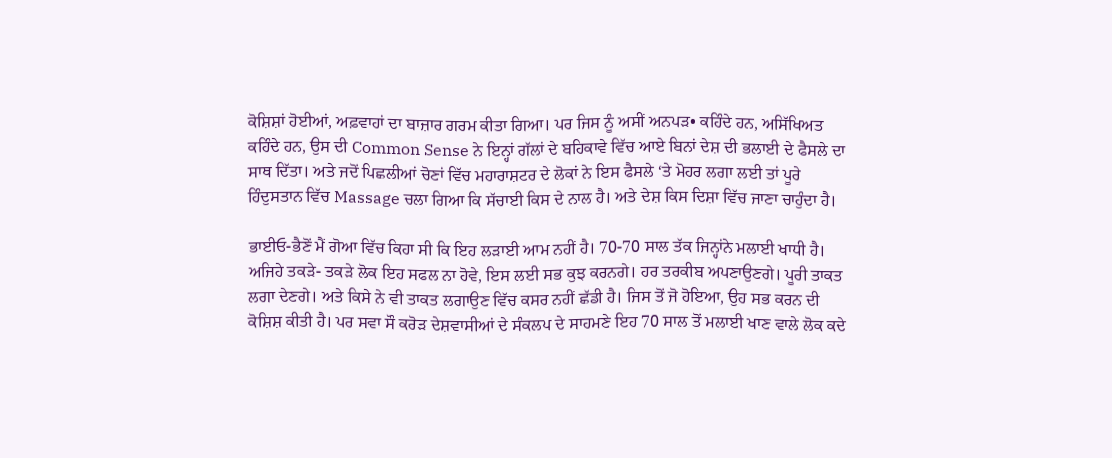ਕੋਸ਼ਿਸ਼ਾਂ ਹੋਈਆਂ, ਅਫ਼ਵਾਹਾਂ ਦਾ ਬਾਜ਼ਾਰ ਗਰਮ ਕੀਤਾ ਗਿਆ। ਪਰ ਜਿਸ ਨੂੰ ਅਸੀਂ ਅਨਪੜ• ਕਹਿੰਦੇ ਹਨ, ਅਸਿੱਖਿਅਤ ਕਹਿੰਦੇ ਹਨ, ਉਸ ਦੀ Common Sense ਨੇ ਇਨ੍ਹਾਂ ਗੱਲਾਂ ਦੇ ਬਹਿਕਾਵੇ ਵਿੱਚ ਆਏ ਬਿਨਾਂ ਦੇਸ਼ ਦੀ ਭਲਾਈ ਦੇ ਫੈਸਲੇ ਦਾ ਸਾਥ ਦਿੱਤਾ। ਅਤੇ ਜਦੋਂ ਪਿਛਲੀਆਂ ਚੋਣਾਂ ਵਿੱਚ ਮਹਾਰਾਸ਼ਟਰ ਦੇ ਲੋਕਾਂ ਨੇ ਇਸ ਫੈਸਲੇ ‘ਤੇ ਮੋਹਰ ਲਗਾ ਲਈ ਤਾਂ ਪੂਰੇ ਹਿੰਦੁਸਤਾਨ ਵਿੱਚ Massage ਚਲਾ ਗਿਆ ਕਿ ਸੱਚਾਈ ਕਿਸ ਦੇ ਨਾਲ ਹੈ। ਅਤੇ ਦੇਸ਼ ਕਿਸ ਦਿਸ਼ਾ ਵਿੱਚ ਜਾਣਾ ਚਾਹੁੰਦਾ ਹੈ।

ਭਾਈਓ-ਭੈਣੋਂ ਮੈਂ ਗੋਆ ਵਿੱਚ ਕਿਹਾ ਸੀ ਕਿ ਇਹ ਲੜਾਈ ਆਮ ਨਹੀਂ ਹੈ। 70-70 ਸਾਲ ਤੱਕ ਜਿਨ੍ਹਾਂਨੇ ਮਲਾਈ ਖਾਧੀ ਹੈ। ਅਜਿਹੇ ਤਕੜੇ- ਤਕੜੇ ਲੋਕ ਇਹ ਸਫਲ ਨਾ ਹੋਵੇ, ਇਸ ਲਈ ਸਭ ਕੁਝ ਕਰਨਗੇ। ਹਰ ਤਰਕੀਬ ਅਪਣਾਉਣਗੇ। ਪੂਰੀ ਤਾਕਤ ਲਗਾ ਦੇਣਗੇ। ਅਤੇ ਕਿਸੇ ਨੇ ਵੀ ਤਾਕਤ ਲਗਾਉਣ ਵਿੱਚ ਕਸਰ ਨਹੀਂ ਛੱਡੀ ਹੈ। ਜਿਸ ਤੋਂ ਜੋ ਹੋਇਆ, ਉਹ ਸਭ ਕਰਨ ਦੀ ਕੋਸ਼ਿਸ਼ ਕੀਤੀ ਹੈ। ਪਰ ਸਵਾ ਸੌ ਕਰੋੜ ਦੇਸ਼ਵਾਸੀਆਂ ਦੇ ਸੰਕਲਪ ਦੇ ਸਾਹਮਣੇ ਇਹ 70 ਸਾਲ ਤੋਂ ਮਲਾਈ ਖਾਣ ਵਾਲੇ ਲੋਕ ਕਦੇ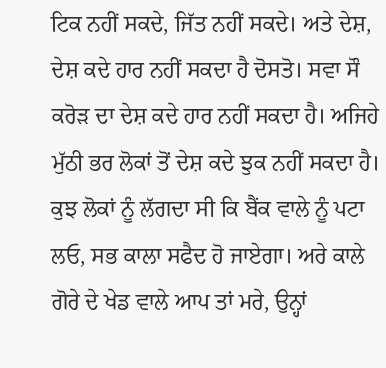ਟਿਕ ਨਹੀਂ ਸਕਦੇ, ਜਿੱਤ ਨਹੀਂ ਸਕਦੇ। ਅਤੇ ਦੇਸ਼, ਦੇਸ਼ ਕਦੇ ਹਾਰ ਨਹੀਂ ਸਕਦਾ ਹੈ ਦੋਸਤੋ। ਸਵਾ ਸੌ ਕਰੋੜ ਦਾ ਦੇਸ਼ ਕਦੇ ਹਾਰ ਨਹੀਂ ਸਕਦਾ ਹੈ। ਅਜਿਹੇ ਮੁੱਠੀ ਭਰ ਲੋਕਾਂ ਤੋਂ ਦੇਸ਼ ਕਦੇ ਝੁਕ ਨਹੀਂ ਸਕਦਾ ਹੈ। ਕੁਝ ਲੋਕਾਂ ਨੂੰ ਲੱਗਦਾ ਸੀ ਕਿ ਬੈਂਕ ਵਾਲੇ ਨੂੰ ਪਟਾ ਲਓ, ਸਭ ਕਾਲਾ ਸਫੈਦ ਹੋ ਜਾਏਗਾ। ਅਰੇ ਕਾਲੇ ਗੋਰੇ ਦੇ ਖੇਡ ਵਾਲੇ ਆਪ ਤਾਂ ਮਰੇ, ਉਨ੍ਹਾਂ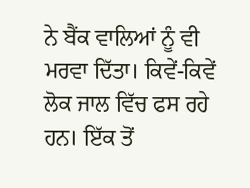ਨੇ ਬੈਂਕ ਵਾਲਿਆਂ ਨੂੰ ਵੀ ਮਰਵਾ ਦਿੱਤਾ। ਕਿਵੇਂ-ਕਿਵੇਂ ਲੋਕ ਜਾਲ ਵਿੱਚ ਫਸ ਰਹੇ ਹਨ। ਇੱਕ ਤੋਂ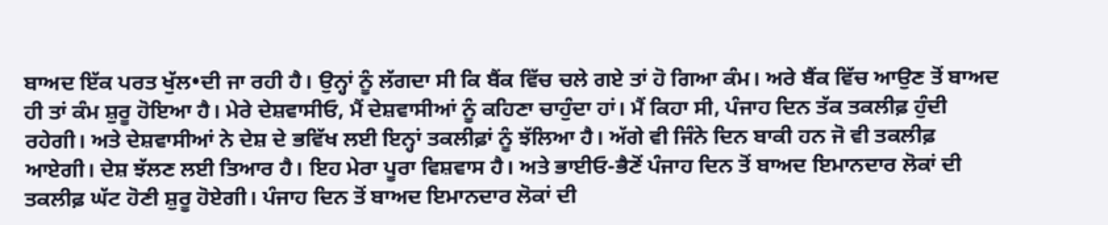ਬਾਅਦ ਇੱਕ ਪਰਤ ਖੁੱਲ•ਦੀ ਜਾ ਰਹੀ ਹੈ। ਉਨ੍ਹਾਂ ਨੂੰ ਲੱਗਦਾ ਸੀ ਕਿ ਬੈਂਕ ਵਿੱਚ ਚਲੇ ਗਏ ਤਾਂ ਹੋ ਗਿਆ ਕੰਮ। ਅਰੇ ਬੈਂਕ ਵਿੱਚ ਆਉਣ ਤੋਂ ਬਾਅਦ ਹੀ ਤਾਂ ਕੰਮ ਸ਼ੁਰੂ ਹੋਇਆ ਹੈ। ਮੇਰੇ ਦੇਸ਼ਵਾਸੀਓ, ਮੈਂ ਦੇਸ਼ਵਾਸੀਆਂ ਨੂੰ ਕਹਿਣਾ ਚਾਹੁੰਦਾ ਹਾਂ। ਮੈਂ ਕਿਹਾ ਸੀ, ਪੰਜਾਹ ਦਿਨ ਤੱਕ ਤਕਲੀਫ਼ ਹੁੰਦੀ ਰਹੇਗੀ। ਅਤੇ ਦੇਸ਼ਵਾਸੀਆਂ ਨੇ ਦੇਸ਼ ਦੇ ਭਵਿੱਖ ਲਈ ਇਨ੍ਹਾਂ ਤਕਲੀਫ਼ਾਂ ਨੂੰ ਝੱਲਿਆ ਹੈ। ਅੱਗੇ ਵੀ ਜਿੰਨੇ ਦਿਨ ਬਾਕੀ ਹਨ ਜੋ ਵੀ ਤਕਲੀਫ਼ ਆਏਗੀ। ਦੇਸ਼ ਝੱਲਣ ਲਈ ਤਿਆਰ ਹੈ। ਇਹ ਮੇਰਾ ਪੂਰਾ ਵਿਸ਼ਵਾਸ ਹੈ। ਅਤੇ ਭਾਈਓ-ਭੈਣੋਂ ਪੰਜਾਹ ਦਿਨ ਤੋਂ ਬਾਅਦ ਇਮਾਨਦਾਰ ਲੋਕਾਂ ਦੀ ਤਕਲੀਫ਼ ਘੱਟ ਹੋਣੀ ਸ਼ੁਰੂ ਹੋਏਗੀ। ਪੰਜਾਹ ਦਿਨ ਤੋਂ ਬਾਅਦ ਇਮਾਨਦਾਰ ਲੋਕਾਂ ਦੀ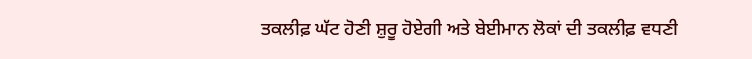ਤਕਲੀਫ਼ ਘੱਟ ਹੋਣੀ ਸ਼ੁਰੂ ਹੋਏਗੀ ਅਤੇ ਬੇਈਮਾਨ ਲੋਕਾਂ ਦੀ ਤਕਲੀਫ਼ ਵਧਣੀ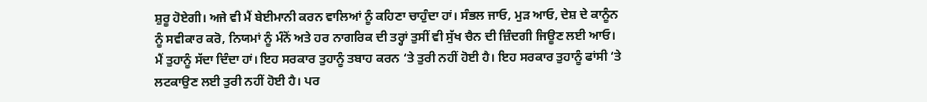ਸ਼ੁਰੂ ਹੋਏਗੀ। ਅਜੇ ਵੀ ਮੈਂ ਬੇਈਮਾਨੀ ਕਰਨ ਵਾਲਿਆਂ ਨੂੰ ਕਹਿਣਾ ਚਾਹੁੰਦਾ ਹਾਂ। ਸੰਭਲ ਜਾਓ, ਮੁੜ ਆਓ, ਦੇਸ਼ ਦੇ ਕਾਨੂੰਨ ਨੂੰ ਸਵੀਕਾਰ ਕਰੋ, ਨਿਯਮਾਂ ਨੂੰ ਮੰਨੋਂ ਅਤੇ ਹਰ ਨਾਗਰਿਕ ਦੀ ਤਰ੍ਹਾਂ ਤੁਸੀਂ ਵੀ ਸੁੱਖ ਚੈਨ ਦੀ ਜ਼ਿੰਦਗੀ ਜਿਊਣ ਲਈ ਆਓ। ਮੈਂ ਤੁਹਾਨੂੰ ਸੱਦਾ ਦਿੰਦਾ ਹਾਂ। ਇਹ ਸਰਕਾਰ ਤੁਹਾਨੂੰ ਤਬਾਹ ਕਰਨ ‘ਤੇ ਤੁਰੀ ਨਹੀਂ ਹੋਈ ਹੈ। ਇਹ ਸਰਕਾਰ ਤੁਹਾਨੂੰ ਫਾਂਸੀ ‘ਤੇ ਲਟਕਾਉਣ ਲਈ ਤੁਰੀ ਨਹੀਂ ਹੋਈ ਹੈ। ਪਰ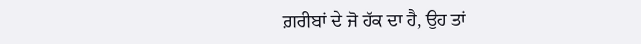ਗ਼ਰੀਬਾਂ ਦੇ ਜੋ ਹੱਕ ਦਾ ਹੈ, ਉਹ ਤਾਂ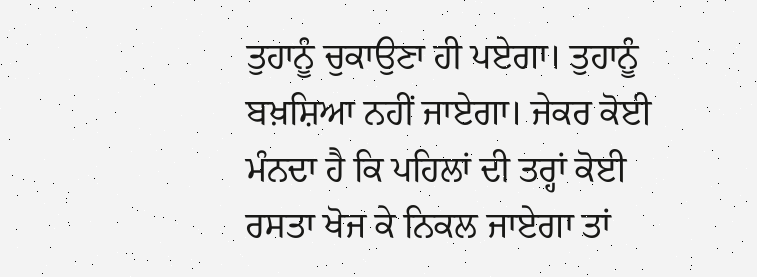ਤੁਹਾਨੂੰ ਚੁਕਾਉਣਾ ਹੀ ਪਏਗਾ। ਤੁਹਾਨੂੰ ਬਖ਼ਸ਼ਿਆ ਨਹੀਂ ਜਾਏਗਾ। ਜੇਕਰ ਕੋਈ ਮੰਨਦਾ ਹੈ ਕਿ ਪਹਿਲਾਂ ਦੀ ਤਰ੍ਹਾਂ ਕੋਈ ਰਸਤਾ ਖੋਜ ਕੇ ਨਿਕਲ ਜਾਏਗਾ ਤਾਂ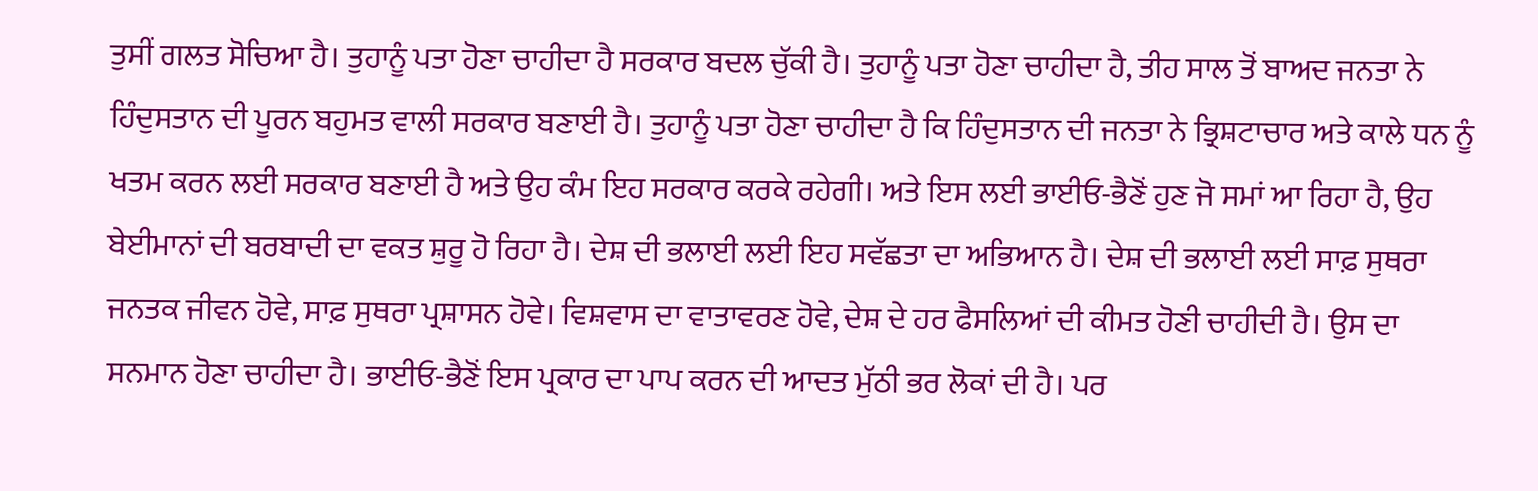ਤੁਸੀਂ ਗਲਤ ਸੋਚਿਆ ਹੈ। ਤੁਹਾਨੂੰ ਪਤਾ ਹੋਣਾ ਚਾਹੀਦਾ ਹੈ ਸਰਕਾਰ ਬਦਲ ਚੁੱਕੀ ਹੈ। ਤੁਹਾਨੂੰ ਪਤਾ ਹੋਣਾ ਚਾਹੀਦਾ ਹੈ, ਤੀਹ ਸਾਲ ਤੋਂ ਬਾਅਦ ਜਨਤਾ ਨੇ ਹਿੰਦੁਸਤਾਨ ਦੀ ਪੂਰਨ ਬਹੁਮਤ ਵਾਲੀ ਸਰਕਾਰ ਬਣਾਈ ਹੈ। ਤੁਹਾਨੂੰ ਪਤਾ ਹੋਣਾ ਚਾਹੀਦਾ ਹੈ ਕਿ ਹਿੰਦੁਸਤਾਨ ਦੀ ਜਨਤਾ ਨੇ ਭ੍ਰਿਸ਼ਟਾਚਾਰ ਅਤੇ ਕਾਲੇ ਧਨ ਨੂੰ ਖਤਮ ਕਰਨ ਲਈ ਸਰਕਾਰ ਬਣਾਈ ਹੈ ਅਤੇ ਉਹ ਕੰਮ ਇਹ ਸਰਕਾਰ ਕਰਕੇ ਰਹੇਗੀ। ਅਤੇ ਇਸ ਲਈ ਭਾਈਓ-ਭੈਣੋਂ ਹੁਣ ਜੋ ਸਮਾਂ ਆ ਰਿਹਾ ਹੈ, ਉਹ ਬੇਈਮਾਨਾਂ ਦੀ ਬਰਬਾਦੀ ਦਾ ਵਕਤ ਸ਼ੁਰੂ ਹੋ ਰਿਹਾ ਹੈ। ਦੇਸ਼ ਦੀ ਭਲਾਈ ਲਈ ਇਹ ਸਵੱਛਤਾ ਦਾ ਅਭਿਆਨ ਹੈ। ਦੇਸ਼ ਦੀ ਭਲਾਈ ਲਈ ਸਾਫ਼ ਸੁਥਰਾ ਜਨਤਕ ਜੀਵਨ ਹੋਵੇ, ਸਾਫ਼ ਸੁਥਰਾ ਪ੍ਰਸ਼ਾਸਨ ਹੋਵੇ। ਵਿਸ਼ਵਾਸ ਦਾ ਵਾਤਾਵਰਣ ਹੋਵੇ, ਦੇਸ਼ ਦੇ ਹਰ ਫੈਸਲਿਆਂ ਦੀ ਕੀਮਤ ਹੋਣੀ ਚਾਹੀਦੀ ਹੈ। ਉਸ ਦਾ ਸਨਮਾਨ ਹੋਣਾ ਚਾਹੀਦਾ ਹੈ। ਭਾਈਓ-ਭੈਣੋਂ ਇਸ ਪ੍ਰਕਾਰ ਦਾ ਪਾਪ ਕਰਨ ਦੀ ਆਦਤ ਮੁੱਠੀ ਭਰ ਲੋਕਾਂ ਦੀ ਹੈ। ਪਰ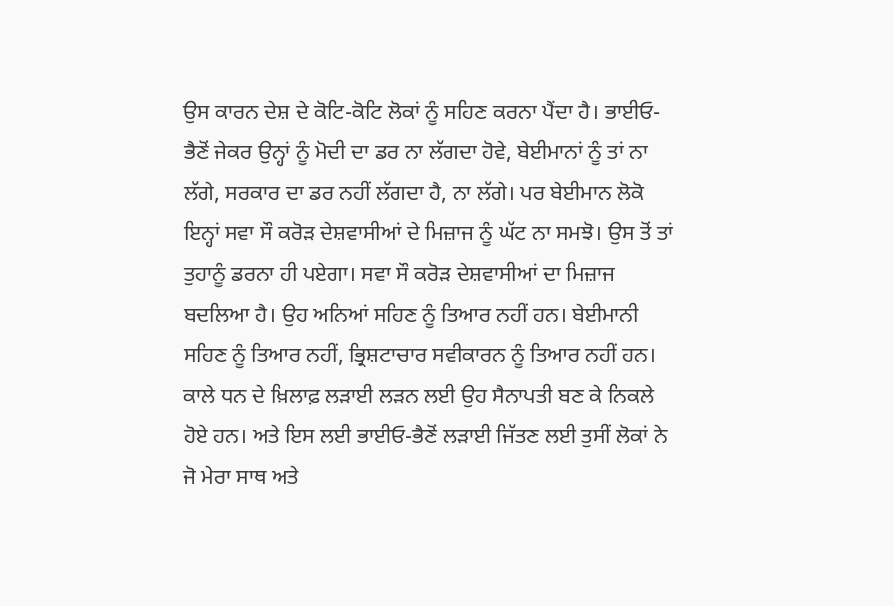ਉਸ ਕਾਰਨ ਦੇਸ਼ ਦੇ ਕੋਟਿ-ਕੋਟਿ ਲੋਕਾਂ ਨੂੰ ਸਹਿਣ ਕਰਨਾ ਪੈਂਦਾ ਹੈ। ਭਾਈਓ-ਭੈਣੋਂ ਜੇਕਰ ਉਨ੍ਹਾਂ ਨੂੰ ਮੋਦੀ ਦਾ ਡਰ ਨਾ ਲੱਗਦਾ ਹੋਵੇ, ਬੇਈਮਾਨਾਂ ਨੂੰ ਤਾਂ ਨਾ ਲੱਗੇ, ਸਰਕਾਰ ਦਾ ਡਰ ਨਹੀਂ ਲੱਗਦਾ ਹੈ, ਨਾ ਲੱਗੇ। ਪਰ ਬੇਈਮਾਨ ਲੋਕੋ ਇਨ੍ਹਾਂ ਸਵਾ ਸੌ ਕਰੋੜ ਦੇਸ਼ਵਾਸੀਆਂ ਦੇ ਮਿਜ਼ਾਜ ਨੂੰ ਘੱਟ ਨਾ ਸਮਝੋ। ਉਸ ਤੋਂ ਤਾਂ ਤੁਹਾਨੂੰ ਡਰਨਾ ਹੀ ਪਏਗਾ। ਸਵਾ ਸੌ ਕਰੋੜ ਦੇਸ਼ਵਾਸੀਆਂ ਦਾ ਮਿਜ਼ਾਜ ਬਦਲਿਆ ਹੈ। ਉਹ ਅਨਿਆਂ ਸਹਿਣ ਨੂੰ ਤਿਆਰ ਨਹੀਂ ਹਨ। ਬੇਈਮਾਨੀ ਸਹਿਣ ਨੂੰ ਤਿਆਰ ਨਹੀਂ, ਭ੍ਰਿਸ਼ਟਾਚਾਰ ਸਵੀਕਾਰਨ ਨੂੰ ਤਿਆਰ ਨਹੀਂ ਹਨ। ਕਾਲੇ ਧਨ ਦੇ ਖ਼ਿਲਾਫ਼ ਲੜਾਈ ਲੜਨ ਲਈ ਉਹ ਸੈਨਾਪਤੀ ਬਣ ਕੇ ਨਿਕਲੇ ਹੋਏ ਹਨ। ਅਤੇ ਇਸ ਲਈ ਭਾਈਓ-ਭੈਣੋਂ ਲੜਾਈ ਜਿੱਤਣ ਲਈ ਤੁਸੀਂ ਲੋਕਾਂ ਨੇ ਜੋ ਮੇਰਾ ਸਾਥ ਅਤੇ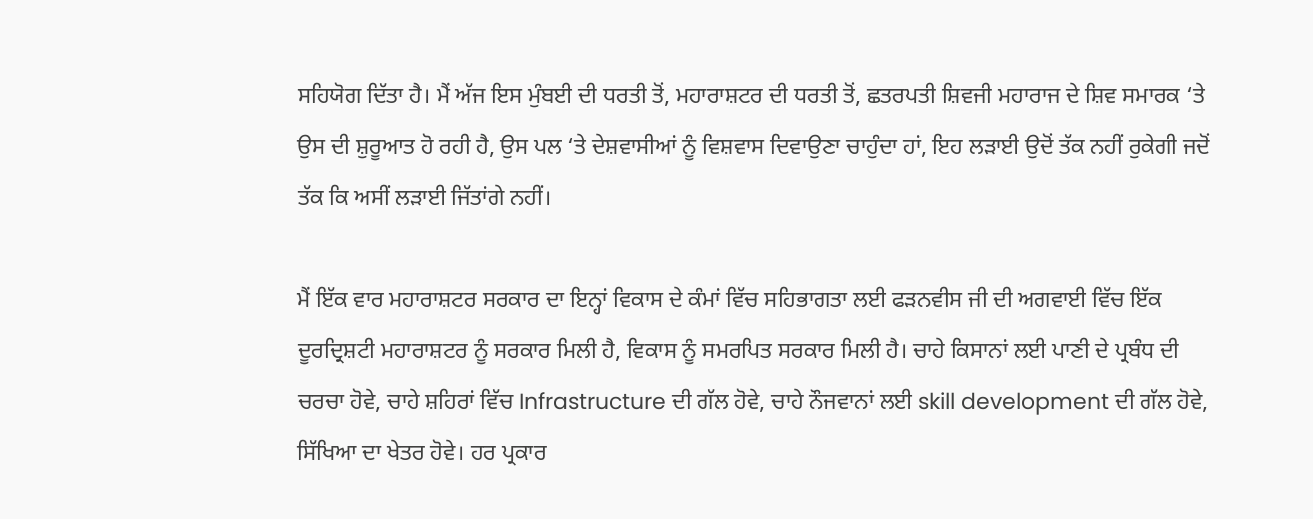ਸਹਿਯੋਗ ਦਿੱਤਾ ਹੈ। ਮੈਂ ਅੱਜ ਇਸ ਮੁੰਬਈ ਦੀ ਧਰਤੀ ਤੋਂ, ਮਹਾਰਾਸ਼ਟਰ ਦੀ ਧਰਤੀ ਤੋਂ, ਛਤਰਪਤੀ ਸ਼ਿਵਜੀ ਮਹਾਰਾਜ ਦੇ ਸ਼ਿਵ ਸਮਾਰਕ ‘ਤੇ ਉਸ ਦੀ ਸ਼ੁਰੂਆਤ ਹੋ ਰਹੀ ਹੈ, ਉਸ ਪਲ ‘ਤੇ ਦੇਸ਼ਵਾਸੀਆਂ ਨੂੰ ਵਿਸ਼ਵਾਸ ਦਿਵਾਉਣਾ ਚਾਹੁੰਦਾ ਹਾਂ, ਇਹ ਲੜਾਈ ਉਦੋਂ ਤੱਕ ਨਹੀਂ ਰੁਕੇਗੀ ਜਦੋਂ ਤੱਕ ਕਿ ਅਸੀਂ ਲੜਾਈ ਜਿੱਤਾਂਗੇ ਨਹੀਂ।

ਮੈਂ ਇੱਕ ਵਾਰ ਮਹਾਰਾਸ਼ਟਰ ਸਰਕਾਰ ਦਾ ਇਨ੍ਹਾਂ ਵਿਕਾਸ ਦੇ ਕੰਮਾਂ ਵਿੱਚ ਸਹਿਭਾਗਤਾ ਲਈ ਫੜਨਵੀਸ ਜੀ ਦੀ ਅਗਵਾਈ ਵਿੱਚ ਇੱਕ ਦੂਰਦ੍ਰਿਸ਼ਟੀ ਮਹਾਰਾਸ਼ਟਰ ਨੂੰ ਸਰਕਾਰ ਮਿਲੀ ਹੈ, ਵਿਕਾਸ ਨੂੰ ਸਮਰਪਿਤ ਸਰਕਾਰ ਮਿਲੀ ਹੈ। ਚਾਹੇ ਕਿਸਾਨਾਂ ਲਈ ਪਾਣੀ ਦੇ ਪ੍ਰਬੰਧ ਦੀ ਚਰਚਾ ਹੋਵੇ, ਚਾਹੇ ਸ਼ਹਿਰਾਂ ਵਿੱਚ Infrastructure ਦੀ ਗੱਲ ਹੋਵੇ, ਚਾਹੇ ਨੌਜਵਾਨਾਂ ਲਈ skill development ਦੀ ਗੱਲ ਹੋਵੇ, ਸਿੱਖਿਆ ਦਾ ਖੇਤਰ ਹੋਵੇ। ਹਰ ਪ੍ਰਕਾਰ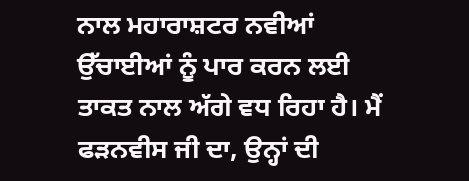ਨਾਲ ਮਹਾਰਾਸ਼ਟਰ ਨਵੀਆਂ ਉੱਚਾਈਆਂ ਨੂੰ ਪਾਰ ਕਰਨ ਲਈ ਤਾਕਤ ਨਾਲ ਅੱਗੇ ਵਧ ਰਿਹਾ ਹੈ। ਮੈਂ ਫੜਨਵੀਸ ਜੀ ਦਾ, ਉਨ੍ਹਾਂ ਦੀ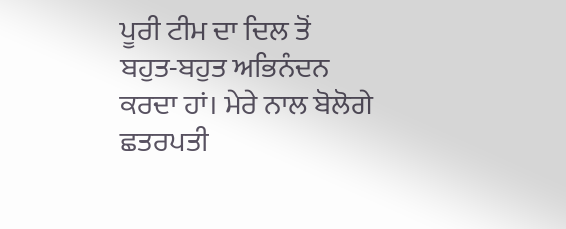ਪੂਰੀ ਟੀਮ ਦਾ ਦਿਲ ਤੋਂ ਬਹੁਤ-ਬਹੁਤ ਅਭਿਨੰਦਨ ਕਰਦਾ ਹਾਂ। ਮੇਰੇ ਨਾਲ ਬੋਲੋਗੇ ਛਤਰਪਤੀ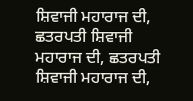ਸ਼ਿਵਾਜੀ ਮਹਾਰਾਜ ਦੀ, ਛਤਰਪਤੀ ਸ਼ਿਵਾਜੀ ਮਹਾਰਾਜ ਦੀ, ਛਤਰਪਤੀ ਸ਼ਿਵਾਜੀ ਮਹਾਰਾਜ ਦੀ,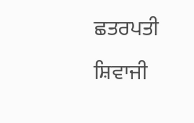ਛਤਰਪਤੀ ਸ਼ਿਵਾਜੀ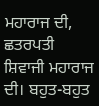ਮਹਾਰਾਜ ਦੀ, ਛਤਰਪਤੀ ਸ਼ਿਵਾਜੀ ਮਹਾਰਾਜ ਦੀ। ਬਹੁਤ-ਬਹੁਤ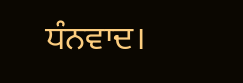ਧੰਨਵਾਦ।